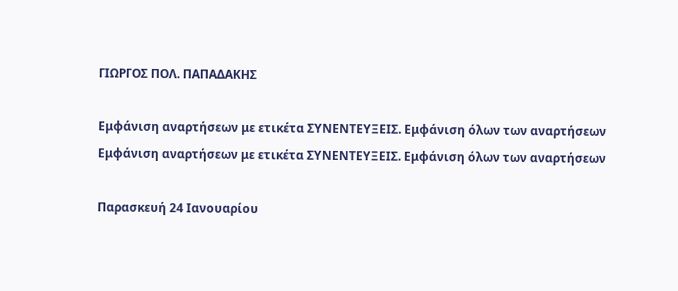ΓΙΩΡΓΟΣ ΠΟΛ. ΠΑΠΑΔΑΚΗΣ

Εμφάνιση αναρτήσεων με ετικέτα ΣΥΝΕΝΤΕΥΞΕΙΣ. Εμφάνιση όλων των αναρτήσεων
Εμφάνιση αναρτήσεων με ετικέτα ΣΥΝΕΝΤΕΥΞΕΙΣ. Εμφάνιση όλων των αναρτήσεων

Παρασκευή 24 Ιανουαρίου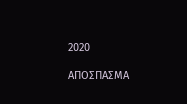2020

ΑΠΟΣΠΑΣΜΑ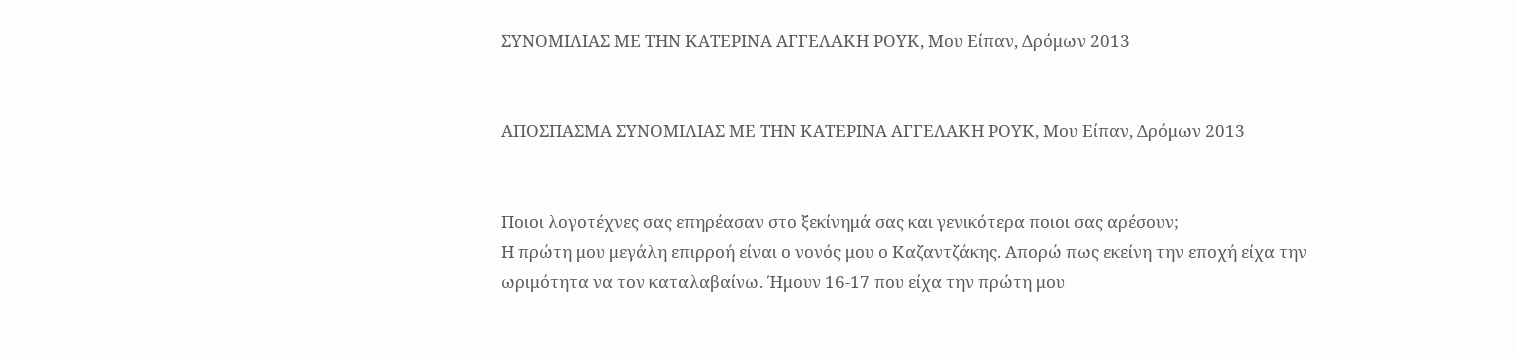ΣΥΝΟΜΙΛΙΑΣ ΜΕ ΤΗΝ ΚΑΤΕΡΙΝΑ ΑΓΓΕΛΑΚΗ ΡΟΥΚ, Μου Είπαν, Δρόμων 2013


ΑΠΟΣΠΑΣΜΑ ΣΥΝΟΜΙΛΙΑΣ ΜΕ ΤΗΝ ΚΑΤΕΡΙΝΑ ΑΓΓΕΛΑΚΗ ΡΟΥΚ, Μου Είπαν, Δρόμων 2013


Ποιοι λογοτέχνες σας επηρέασαν στο ξεκίνημά σας και γενικότερα ποιοι σας αρέσουν;
Η πρώτη μου μεγάλη επιρροή είναι ο νονός μου ο Καζαντζάκης. Απορώ πως εκείνη την εποχή είχα την ωριμότητα να τον καταλαβαίνω. Ήμουν 16-17 που είχα την πρώτη μου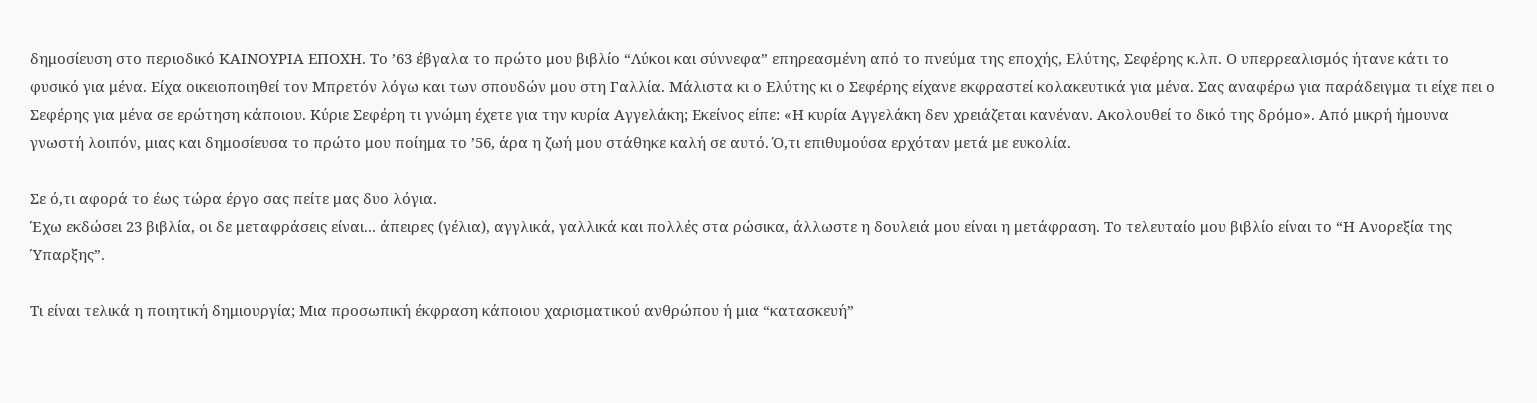δημοσίευση στο περιοδικό ΚΑΙΝΟΥΡΙΑ ΕΠΟΧΗ. Το ’63 έβγαλα το πρώτο μου βιβλίο “Λύκοι και σύννεφα” επηρεασμένη από το πνεύμα της εποχής, Ελύτης, Σεφέρης κ.λπ. Ο υπερρεαλισμός ήτανε κάτι το φυσικό για μένα. Είχα οικειοποιηθεί τον Μπρετόν λόγω και των σπουδών μου στη Γαλλία. Μάλιστα κι ο Ελύτης κι ο Σεφέρης είχανε εκφραστεί κολακευτικά για μένα. Σας αναφέρω για παράδειγμα τι είχε πει ο Σεφέρης για μένα σε ερώτηση κάποιου. Κύριε Σεφέρη τι γνώμη έχετε για την κυρία Αγγελάκη; Εκείνος είπε: «Η κυρία Αγγελάκη δεν χρειάζεται κανέναν. Ακολουθεί το δικό της δρόμο». Από μικρή ήμουνα γνωστή λοιπόν, μιας και δημοσίευσα το πρώτο μου ποίημα το ’56, άρα η ζωή μου στάθηκε καλή σε αυτό. Ό,τι επιθυμούσα ερχόταν μετά με ευκολία.

Σε ό,τι αφορά το έως τώρα έργο σας πείτε μας δυο λόγια.
Έχω εκδώσει 23 βιβλία, οι δε μεταφράσεις είναι... άπειρες (γέλια), αγγλικά, γαλλικά και πολλές στα ρώσικα, άλλωστε η δουλειά μου είναι η μετάφραση. Το τελευταίο μου βιβλίο είναι το “Η Ανορεξία της Ύπαρξης”.

Τι είναι τελικά η ποιητική δημιουργία; Μια προσωπική έκφραση κάποιου χαρισματικού ανθρώπου ή μια “κατασκευή”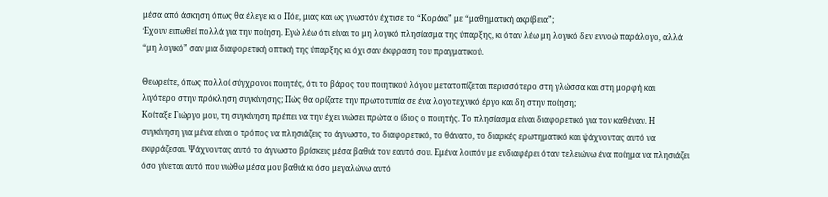μέσα από άσκηση όπως θα έλεγε κι ο Πόε, μιας και ως γνωστόν έχτισε το “Κοράκι” με “μαθηματική ακρίβεια”;
Έχουν ειπωθεί πολλά για την ποίηση. Εγώ λέω ότι είναι το μη λογικό πλησίασμα της ύπαρξης, κι όταν λέω μη λογικό δεν εννοώ παράλογο, αλλά “μη λογικό” σαν μια διαφορετική οπτική της ύπαρξης κι όχι σαν έκφραση του πραγματικού.

Θεωρείτε, όπως πολλοί σύγχρονοι ποιητές, ότι το βάρος του ποιητικού λόγου μετατοπίζεται περισσότερο στη γλώσσα και στη μορφή και λιγότερο στην πρόκληση συγκίνησης; Πώς θα ορίζατε την πρωτοτυπία σε ένα λογοτεχνικό έργο και δη στην ποίηση;
Κοίταξε Γιώργο μου, τη συγκίνηση πρέπει να την έχει νιώσει πρώτα ο ίδιος ο ποιητής. Το πλησίασμα είναι διαφορετικό για τον καθέναν. Η συγκίνηση για μένα είναι ο τρόπος να πλησιάζεις το άγνωστο, το διαφορετικό, το θάνατο, το διαρκές ερωτηματικό και ψάχνοντας αυτό να εκφράζεσαι. Ψάχνοντας αυτό το άγνωστο βρίσκεις μέσα βαθιά τον εαυτό σου. Εμένα λοιπόν με ενδιαφέρει όταν τελειώνω ένα ποίημα να πλησιάζει όσο γίνεται αυτό που νιώθω μέσα μου βαθιά κι όσο μεγαλώνω αυτό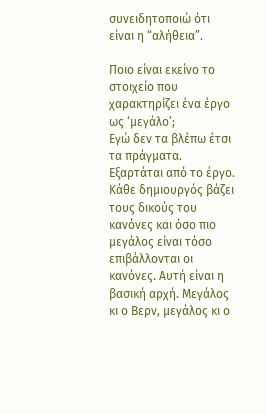συνειδητοποιώ ότι είναι η “αλήθεια”.

Ποιο είναι εκείνο το στοιχείο που χαρακτηρίζει ένα έργο ως ‘μεγάλο’;
Εγώ δεν τα βλέπω έτσι τα πράγματα. Εξαρτάται από το έργο. Κάθε δημιουργός βάζει τους δικούς του κανόνες και όσο πιο μεγάλος είναι τόσο επιβάλλονται οι κανόνες. Αυτή είναι η βασική αρχή. Μεγάλος κι ο Βερν, μεγάλος κι ο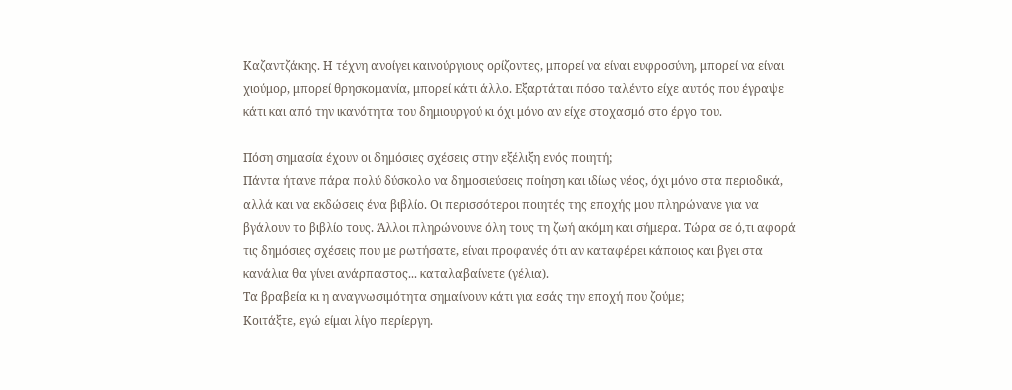Καζαντζάκης. Η τέχνη ανοίγει καινούργιους ορίζοντες, μπορεί να είναι ευφροσύνη, μπορεί να είναι χιούμορ, μπορεί θρησκομανία, μπορεί κάτι άλλο. Εξαρτάται πόσο ταλέντο είχε αυτός που έγραψε κάτι και από την ικανότητα του δημιουργού κι όχι μόνο αν είχε στοχασμό στο έργο του.

Πόση σημασία έχουν οι δημόσιες σχέσεις στην εξέλιξη ενός ποιητή;
Πάντα ήτανε πάρα πολύ δύσκολο να δημοσιεύσεις ποίηση και ιδίως νέος, όχι μόνο στα περιοδικά, αλλά και να εκδώσεις ένα βιβλίο. Οι περισσότεροι ποιητές της εποχής μου πληρώνανε για να βγάλουν το βιβλίο τους. Άλλοι πληρώνουνε όλη τους τη ζωή ακόμη και σήμερα. Τώρα σε ό,τι αφορά τις δημόσιες σχέσεις που με ρωτήσατε, είναι προφανές ότι αν καταφέρει κάποιος και βγει στα κανάλια θα γίνει ανάρπαστος... καταλαβαίνετε (γέλια).
Τα βραβεία κι η αναγνωσιμότητα σημαίνουν κάτι για εσάς την εποχή που ζούμε;
Κοιτάξτε, εγώ είμαι λίγο περίεργη.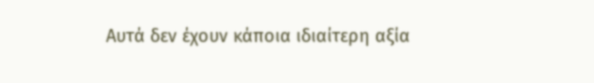Αυτά δεν έχουν κάποια ιδιαίτερη αξία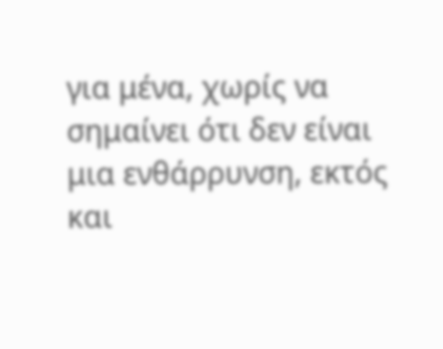για μένα, χωρίς να σημαίνει ότι δεν είναι μια ενθάρρυνση, εκτός και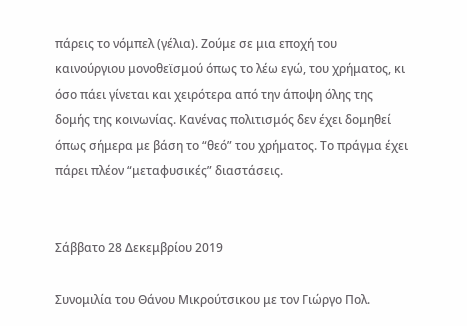πάρεις το νόμπελ (γέλια). Ζούμε σε μια εποχή του καινούργιου μονοθεϊσμού όπως το λέω εγώ, του χρήματος, κι όσο πάει γίνεται και χειρότερα από την άποψη όλης της δομής της κοινωνίας. Κανένας πολιτισμός δεν έχει δομηθεί όπως σήμερα με βάση το “θεό” του χρήματος. Το πράγμα έχει πάρει πλέον “μεταφυσικές” διαστάσεις.


Σάββατο 28 Δεκεμβρίου 2019

Συνομιλία του Θάνου Μικρούτσικου με τον Γιώργο Πολ.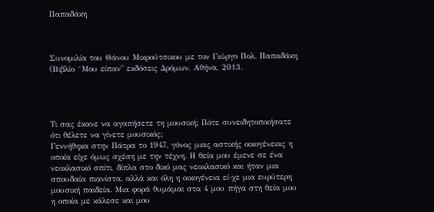Παπαδάκη



Συνομιλία του Θάνου Μικρούτσικου με τον Γιώργο Πολ. Παπαδάκη (Βιβλίο ¨Μου είπαν" εκδόσεις Δρόμων, Αθήνα, 2013.




Τι σας έκανε να αγαπήσετε τη μουσική; Πότε συνειδητοποιήσατε ότι θέλετε να γίνετε μουσικός;
Γεννήθηκα στην Πάτρα το 1947, γόνος μιας αστικής οικογένειας η οποία είχε όμως σχέση με την τέχνη. Η θεία μου έμενε σε ένα νεοκλασικό σπίτι, δίπλα στο δικό μας νεοκλασικό και ήταν μια σπουδαία πιανίστα, αλλά και όλη η οικογένεια εί-χε μια ευρύτερη μουσική παιδεία. Μια φορά θυμάμαι στα 4 μου πήγα στη θεία μου η οποία με κάλεσε και μου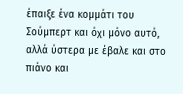έπαιξε ένα κομμάτι του Σούμπερτ και όχι μόνο αυτό, αλλά ύστερα με έβαλε και στο πιάνο και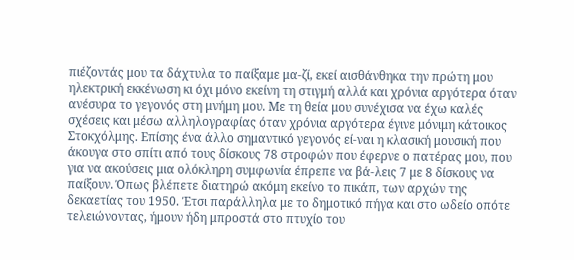πιέζοντάς μου τα δάχτυλα το παίξαμε μα-ζί, εκεί αισθάνθηκα την πρώτη μου ηλεκτρική εκκένωση κι όχι μόνο εκείνη τη στιγμή αλλά και χρόνια αργότερα όταν ανέσυρα το γεγονός στη μνήμη μου. Με τη θεία μου συνέχισα να έχω καλές σχέσεις και μέσω αλληλογραφίας όταν χρόνια αργότερα έγινε μόνιμη κάτοικος Στοκχόλμης. Επίσης ένα άλλο σημαντικό γεγονός εί-ναι η κλασική μουσική που άκουγα στο σπίτι από τους δίσκους 78 στροφών που έφερνε ο πατέρας μου, που για να ακούσεις μια ολόκληρη συμφωνία έπρεπε να βά-λεις 7 με 8 δίσκους να παίξουν. Όπως βλέπετε διατηρώ ακόμη εκείνο το πικάπ, των αρχών της δεκαετίας του 1950. Έτσι παράλληλα με το δημοτικό πήγα και στο ωδείο οπότε τελειώνοντας, ήμουν ήδη μπροστά στο πτυχίο του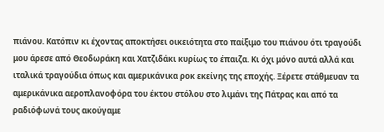πιάνου. Κατόπιν κι έχοντας αποκτήσει οικειότητα στο παίξιμο του πιάνου ότι τραγούδι μου άρεσε από Θεοδωράκη και Χατζιδάκι κυρίως το έπαιζα. Κι όχι μόνο αυτά αλλά και ιταλικά τραγούδια όπως και αμερικάνικα ροκ εκείνης της εποχής. Ξέρετε στάθμευαν τα αμερικάνικα αεροπλανοφόρα του έκτου στόλου στο λιμάνι της Πάτρας και από τα ραδιόφωνά τους ακούγαμε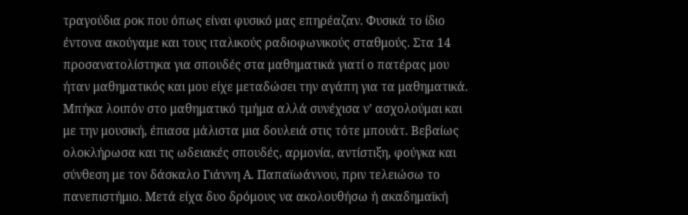τραγούδια ροκ που όπως είναι φυσικό μας επηρέαζαν. Φυσικά το ίδιο έντονα ακούγαμε και τους ιταλικούς ραδιοφωνικούς σταθμούς. Στα 14 προσανατολίστηκα για σπουδές στα μαθηματικά γιατί ο πατέρας μου ήταν μαθηματικός και μου είχε μεταδώσει την αγάπη για τα μαθηματικά. Μπήκα λοιπόν στο μαθηματικό τμήμα αλλά συνέχισα ν’ ασχολούμαι και με την μουσική, έπιασα μάλιστα μια δουλειά στις τότε μπουάτ. Βεβαίως ολοκλήρωσα και τις ωδειακές σπουδές, αρμονία, αντίστιξη, φούγκα και σύνθεση με τον δάσκαλο Γιάννη Α. Παπαϊωάννου, πριν τελειώσω το πανεπιστήμιο. Μετά είχα δυο δρόμους να ακολουθήσω ή ακαδημαϊκή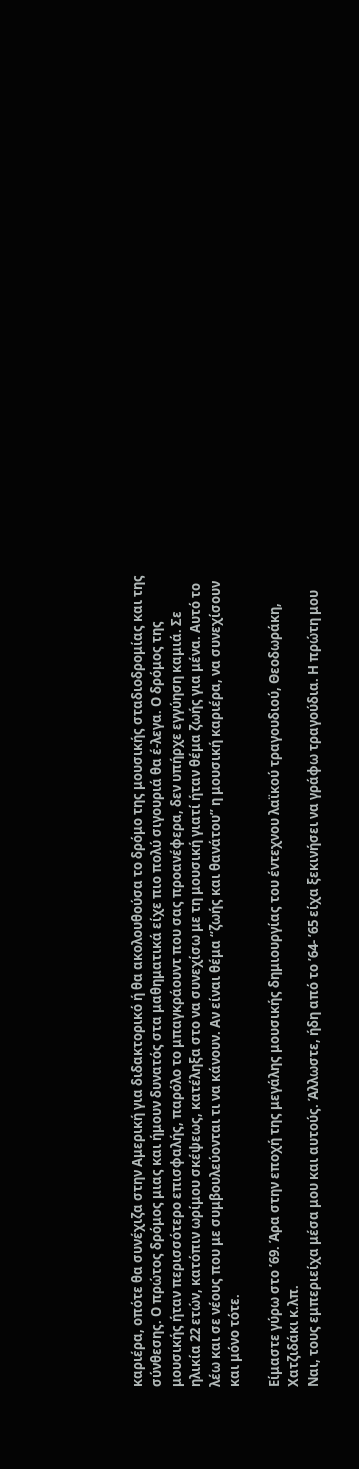καριέρα, οπότε θα συνέχιζα στην Αμερική για διδακτορικό ή θα ακολουθούσα το δρόμο της μουσικής σταδιοδρομίας και της σύνθεσης. Ο πρώτος δρόμος μιας και ήμουν δυνατός στα μαθηματικά είχε πιο πολύ σιγουριά θα έ-λεγα. Ο δρόμος της μουσικής ήταν περισσότερο επισφαλής, παρόλο το μπαγκράουντ που σας προανέφερα, δεν υπήρχε εγγύηση καμιά. Σε ηλικία 22 ετών, κατόπιν ωρίμου σκέψεως, κατέληξα στο να συνεχίσω με τη μουσική γιατί ήταν θέμα ζωής για μένα. Αυτό το λέω και σε νέους που με συμβουλεύονται τι να κάνουν. Αν είναι θέμα “ζωής και θανάτου” η μουσική καριέρα, να συνεχίσουν και μόνο τότε.

Είμαστε γύρω στο ’69. Άρα στην εποχή της μεγάλης μουσικής δημιουργίας του έντεχνου λαϊκού τραγουδιού, Θεοδωράκη, Χατζιδάκι κ.λπ.
Ναι, τους εμπεριείχα μέσα μου και αυτούς. Άλλωστε, ήδη από το ’64- ’65 είχα ξεκινήσει να γράφω τραγούδια. Η πρώτη μου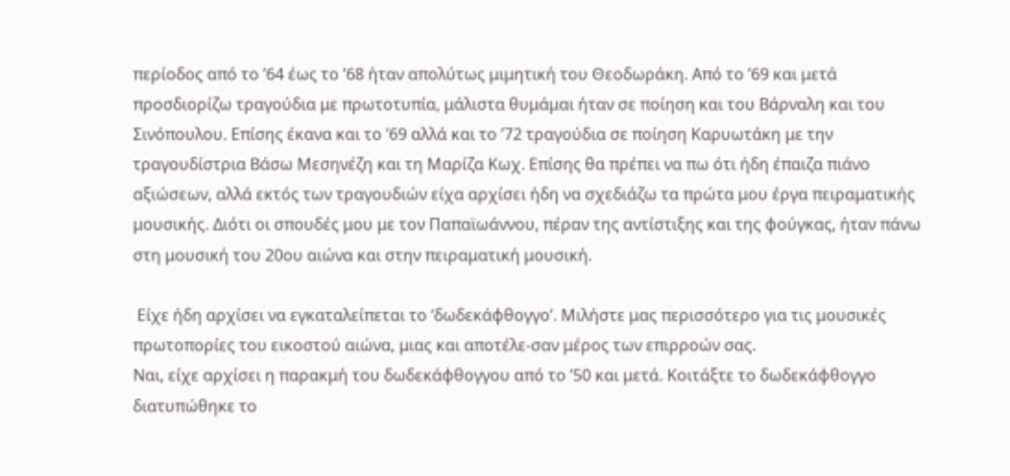περίοδος από το ’64 έως το ’68 ήταν απολύτως μιμητική του Θεοδωράκη. Από το ’69 και μετά προσδιορίζω τραγούδια με πρωτοτυπία, μάλιστα θυμάμαι ήταν σε ποίηση και του Βάρναλη και του Σινόπουλου. Επίσης έκανα και το ’69 αλλά και το ’72 τραγούδια σε ποίηση Καρυωτάκη με την τραγουδίστρια Βάσω Μεσηνέζη και τη Μαρίζα Κωχ. Επίσης θα πρέπει να πω ότι ήδη έπαιζα πιάνο αξιώσεων, αλλά εκτός των τραγουδιών είχα αρχίσει ήδη να σχεδιάζω τα πρώτα μου έργα πειραματικής μουσικής. Διότι οι σπουδές μου με τον Παπαϊωάννου, πέραν της αντίστιξης και της φούγκας, ήταν πάνω στη μουσική του 20ου αιώνα και στην πειραματική μουσική.

 Είχε ήδη αρχίσει να εγκαταλείπεται το ‘δωδεκάφθογγο’. Μιλήστε μας περισσότερο για τις μουσικές πρωτοπορίες του εικοστού αιώνα, μιας και αποτέλε-σαν μέρος των επιρροών σας.
Ναι, είχε αρχίσει η παρακμή του δωδεκάφθογγου από το ’50 και μετά. Κοιτάξτε το δωδεκάφθογγο διατυπώθηκε το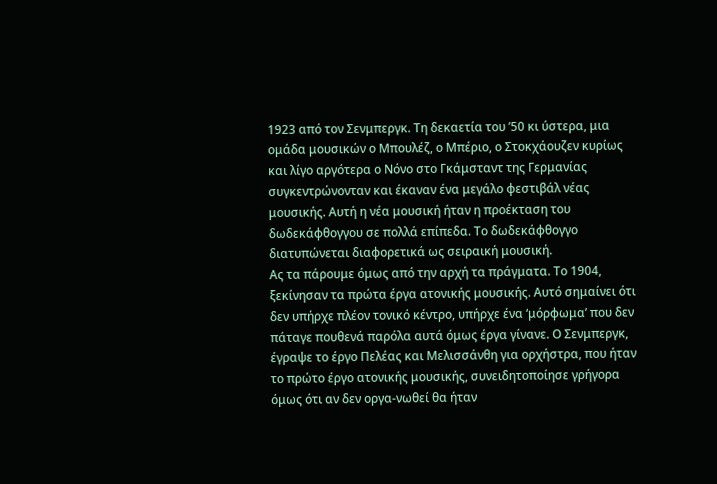1923 από τον Σενμπεργκ. Τη δεκαετία του ’50 κι ύστερα, μια ομάδα μουσικών ο Μπουλέζ, ο Μπέριο, ο Στοκχάουζεν κυρίως και λίγο αργότερα ο Νόνο στο Γκάμσταντ της Γερμανίας συγκεντρώνονταν και έκαναν ένα μεγάλο φεστιβάλ νέας μουσικής. Αυτή η νέα μουσική ήταν η προέκταση του δωδεκάφθογγου σε πολλά επίπεδα. Το δωδεκάφθογγο διατυπώνεται διαφορετικά ως σειραική μουσική.
Ας τα πάρουμε όμως από την αρχή τα πράγματα. Το 1904, ξεκίνησαν τα πρώτα έργα ατονικής μουσικής. Αυτό σημαίνει ότι δεν υπήρχε πλέον τονικό κέντρο, υπήρχε ένα ‘μόρφωμα’ που δεν πάταγε πουθενά παρόλα αυτά όμως έργα γίνανε. Ο Σενμπεργκ, έγραψε το έργο Πελέας και Μελισσάνθη για ορχήστρα, που ήταν το πρώτο έργο ατονικής μουσικής, συνειδητοποίησε γρήγορα όμως ότι αν δεν οργα-νωθεί θα ήταν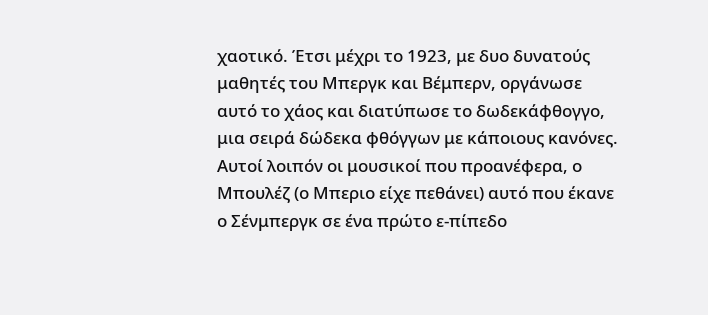χαοτικό. Έτσι μέχρι το 1923, με δυο δυνατούς μαθητές του Μπεργκ και Βέμπερν, οργάνωσε αυτό το χάος και διατύπωσε το δωδεκάφθογγο, μια σειρά δώδεκα φθόγγων με κάποιους κανόνες. Αυτοί λοιπόν οι μουσικοί που προανέφερα, ο Μπουλέζ (ο Μπεριο είχε πεθάνει) αυτό που έκανε ο Σένμπεργκ σε ένα πρώτο ε-πίπεδο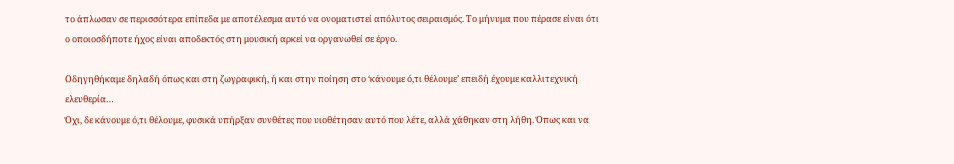το άπλωσαν σε περισσότερα επίπεδα με αποτέλεσμα αυτό να ονοματιστεί απόλυτος σειραισμός. Το μήνυμα που πέρασε είναι ότι ο οποιοσδήποτε ήχος είναι αποδεκτός στη μουσική αρκεί να οργανωθεί σε έργο.

Οδηγηθήκαμε δηλαδή όπως και στη ζωγραφική, ή και στην ποίηση στο ‘κάνουμε ό,τι θέλουμε’ επειδή έχουμε καλλιτεχνική ελευθερία…
Όχι, δε κάνουμε ό,τι θέλουμε, φυσικά υπήρξαν συνθέτες που υιοθέτησαν αυτό που λέτε, αλλά χάθηκαν στη λήθη. Όπως και να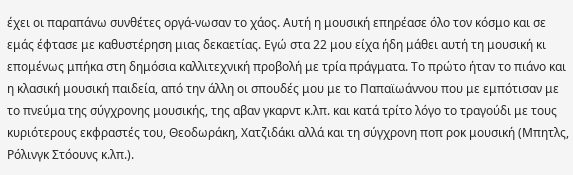έχει οι παραπάνω συνθέτες οργά-νωσαν το χάος. Αυτή η μουσική επηρέασε όλο τον κόσμο και σε εμάς έφτασε με καθυστέρηση μιας δεκαετίας. Εγώ στα 22 μου είχα ήδη μάθει αυτή τη μουσική κι επομένως μπήκα στη δημόσια καλλιτεχνική προβολή με τρία πράγματα. Το πρώτο ήταν το πιάνο και η κλασική μουσική παιδεία, από την άλλη οι σπουδές μου με το Παπαϊωάννου που με εμπότισαν με το πνεύμα της σύγχρονης μουσικής, της αβαν γκαρντ κ.λπ. και κατά τρίτο λόγο το τραγούδι με τους κυριότερους εκφραστές του, Θεοδωράκη, Χατζιδάκι αλλά και τη σύγχρονη ποπ ροκ μουσική (Μπητλς, Ρόλινγκ Στόουνς κ.λπ.).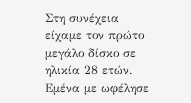Στη συνέχεια είχαμε τον πρώτο μεγάλο δίσκο σε ηλικία 28 ετών.
Εμένα με ωφέλησε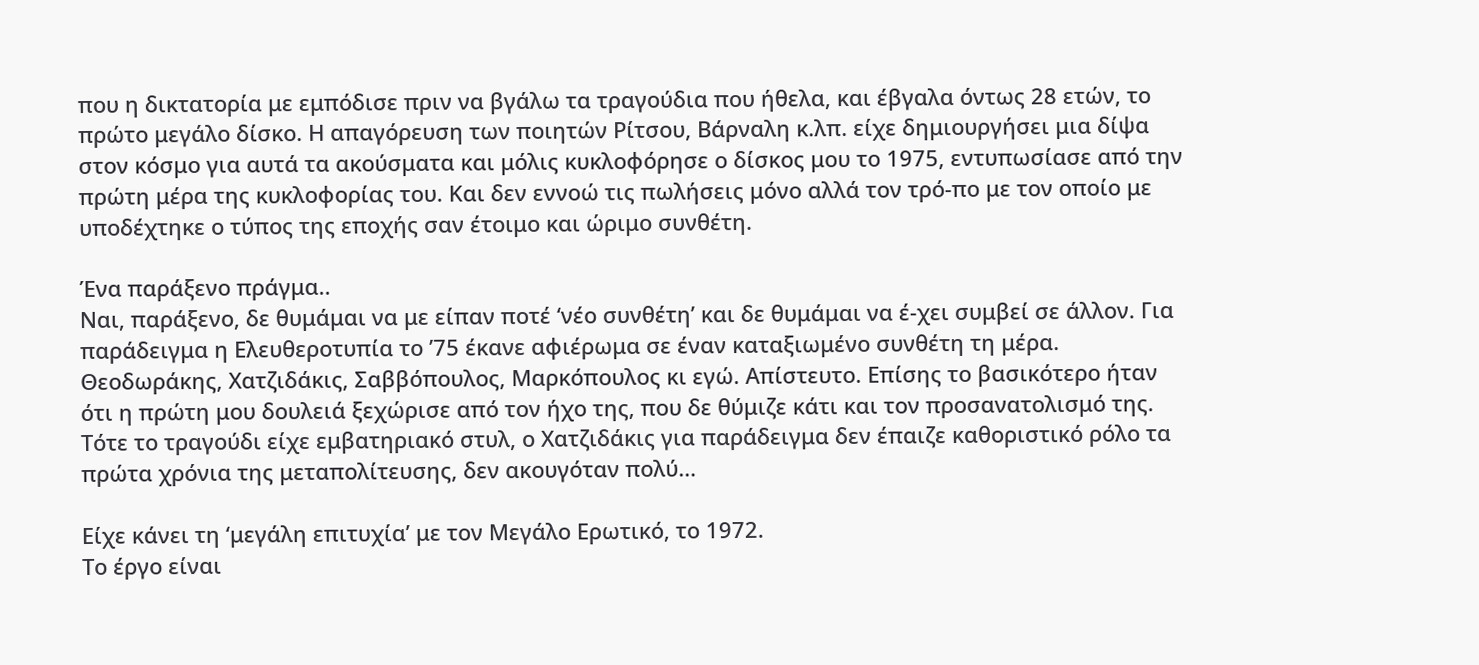που η δικτατορία με εμπόδισε πριν να βγάλω τα τραγούδια που ήθελα, και έβγαλα όντως 28 ετών, το πρώτο μεγάλο δίσκο. Η απαγόρευση των ποιητών Ρίτσου, Βάρναλη κ.λπ. είχε δημιουργήσει μια δίψα στον κόσμο για αυτά τα ακούσματα και μόλις κυκλοφόρησε ο δίσκος μου το 1975, εντυπωσίασε από την πρώτη μέρα της κυκλοφορίας του. Και δεν εννοώ τις πωλήσεις μόνο αλλά τον τρό-πο με τον οποίο με υποδέχτηκε ο τύπος της εποχής σαν έτοιμο και ώριμο συνθέτη.

Ένα παράξενο πράγμα..
Ναι, παράξενο, δε θυμάμαι να με είπαν ποτέ ‘νέο συνθέτη’ και δε θυμάμαι να έ-χει συμβεί σε άλλον. Για παράδειγμα η Ελευθεροτυπία το ’75 έκανε αφιέρωμα σε έναν καταξιωμένο συνθέτη τη μέρα. Θεοδωράκης, Χατζιδάκις, Σαββόπουλος, Μαρκόπουλος κι εγώ. Απίστευτο. Επίσης το βασικότερο ήταν ότι η πρώτη μου δουλειά ξεχώρισε από τον ήχο της, που δε θύμιζε κάτι και τον προσανατολισμό της. Τότε το τραγούδι είχε εμβατηριακό στυλ, ο Χατζιδάκις για παράδειγμα δεν έπαιζε καθοριστικό ρόλο τα πρώτα χρόνια της μεταπολίτευσης, δεν ακουγόταν πολύ…

Είχε κάνει τη ‘μεγάλη επιτυχία’ με τον Μεγάλο Ερωτικό, το 1972.
Το έργο είναι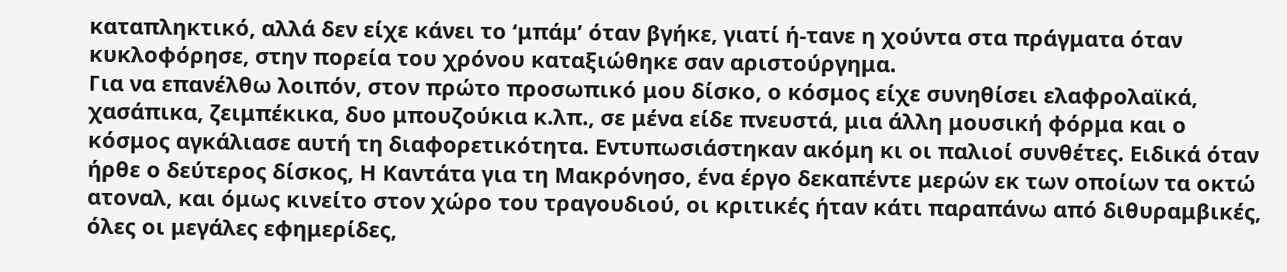καταπληκτικό, αλλά δεν είχε κάνει το ‘μπάμ’ όταν βγήκε, γιατί ή-τανε η χούντα στα πράγματα όταν κυκλοφόρησε, στην πορεία του χρόνου καταξιώθηκε σαν αριστούργημα.
Για να επανέλθω λοιπόν, στον πρώτο προσωπικό μου δίσκο, ο κόσμος είχε συνηθίσει ελαφρολαϊκά, χασάπικα, ζειμπέκικα, δυο μπουζούκια κ.λπ., σε μένα είδε πνευστά, μια άλλη μουσική φόρμα και ο κόσμος αγκάλιασε αυτή τη διαφορετικότητα. Εντυπωσιάστηκαν ακόμη κι οι παλιοί συνθέτες. Ειδικά όταν ήρθε ο δεύτερος δίσκος, Η Καντάτα για τη Μακρόνησο, ένα έργο δεκαπέντε μερών εκ των οποίων τα οκτώ ατοναλ, και όμως κινείτο στον χώρο του τραγουδιού, οι κριτικές ήταν κάτι παραπάνω από διθυραμβικές, όλες οι μεγάλες εφημερίδες,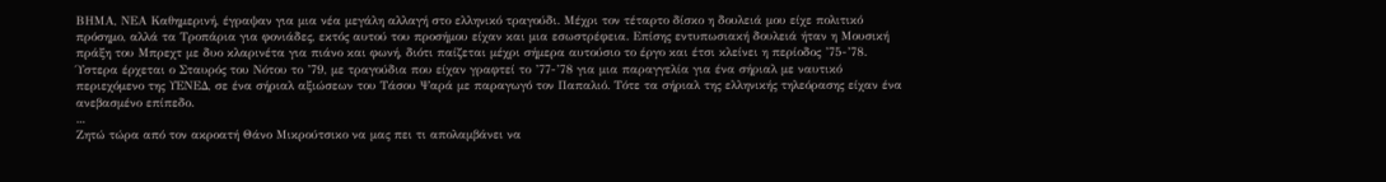ΒΗΜΑ, ΝΕΑ Καθημερινή, έγραψαν για μια νέα μεγάλη αλλαγή στο ελληνικό τραγούδι. Μέχρι τον τέταρτο δίσκο η δουλειά μου είχε πολιτικό πρόσημο, αλλά τα Τροπάρια για φονιάδες, εκτός αυτού του προσήμου είχαν και μια εσωστρέφεια. Επίσης εντυπωσιακή δουλειά ήταν η Μουσική πράξη του Μπρεχτ με δυο κλαρινέτα για πιάνο και φωνή, διότι παίζεται μέχρι σήμερα αυτούσιο το έργο και έτσι κλείνει η περίοδος ’75-’78. Ύστερα έρχεται ο Σταυρός του Νότου το ’79, με τραγούδια που είχαν γραφτεί το ’77-’78 για μια παραγγελία για ένα σήριαλ με ναυτικό περιεχόμενο της ΥΕΝΕΔ, σε ένα σήριαλ αξιώσεων του Τάσου Ψαρά με παραγωγό τον Παπαλιό. Τότε τα σήριαλ της ελληνικής τηλεόρασης είχαν ένα ανεβασμένο επίπεδο.
...
Ζητώ τώρα από τον ακροατή Θάνο Μικρούτσικο να μας πει τι απολαμβάνει να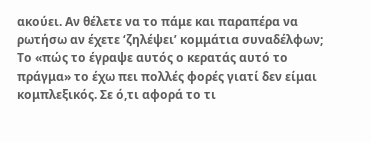ακούει. Αν θέλετε να το πάμε και παραπέρα να ρωτήσω αν έχετε ‘ζηλέψει’ κομμάτια συναδέλφων;
Το «πώς το έγραψε αυτός ο κερατάς αυτό το πράγμα» το έχω πει πολλές φορές γιατί δεν είμαι κομπλεξικός. Σε ό,τι αφορά το τι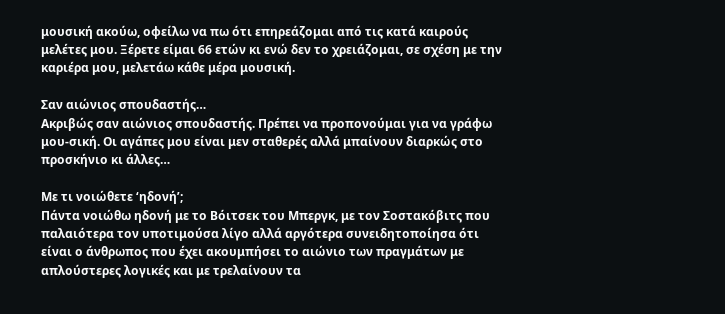μουσική ακούω, οφείλω να πω ότι επηρεάζομαι από τις κατά καιρούς μελέτες μου. Ξέρετε είμαι 66 ετών κι ενώ δεν το χρειάζομαι, σε σχέση με την καριέρα μου, μελετάω κάθε μέρα μουσική.

Σαν αιώνιος σπουδαστής…
Ακριβώς σαν αιώνιος σπουδαστής. Πρέπει να προπονούμαι για να γράφω μου-σική. Οι αγάπες μου είναι μεν σταθερές αλλά μπαίνουν διαρκώς στο προσκήνιο κι άλλες…

Με τι νοιώθετε ‘ηδονή’;
Πάντα νοιώθω ηδονή με το Βόιτσεκ του Μπεργκ, με τον Σοστακόβιτς που παλαιότερα τον υποτιμούσα λίγο αλλά αργότερα συνειδητοποίησα ότι είναι ο άνθρωπος που έχει ακουμπήσει το αιώνιο των πραγμάτων με απλούστερες λογικές και με τρελαίνουν τα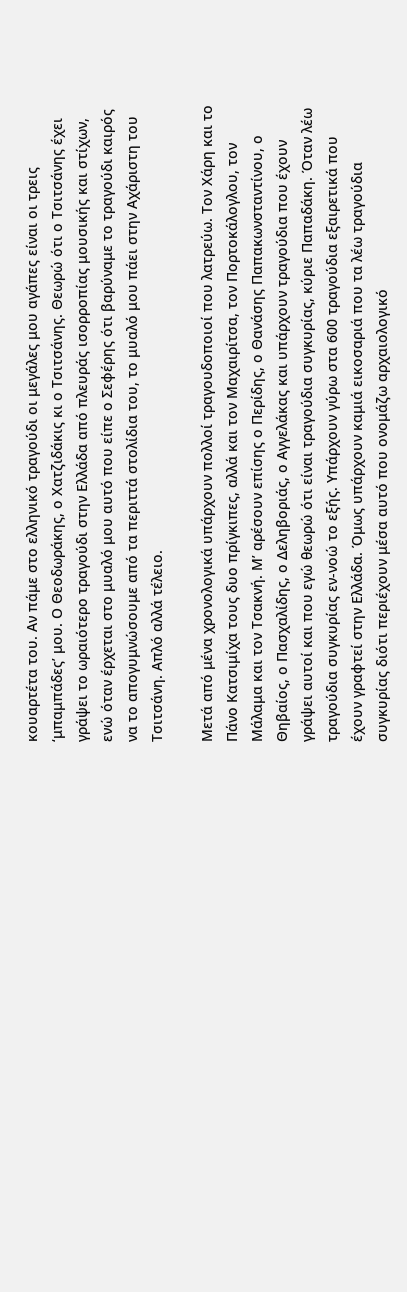κουαρτέτα του. Αν πάμε στο ελληνικό τραγούδι οι μεγάλες μου αγάπες είναι οι τρεις ‘μπαμπάδες’ μου. Ο Θεοδωράκης, ο Χατζιδάκις κι ο Τσιτσάνης. Θεωρώ ότι ο Τσιτσάνης έχει γράψει το ωραιότερο τραγούδι στην Ελλάδα από πλευράς ισορροπίας μουσικής και στίχων, ενώ όταν έρχεται στο μυαλό μου αυτό που είπε ο Σεφέρης ότι βαρύναμε το τραγούδι καιρός να το απογυμνώσουμε από τα περιττά στολίδια του, το μυαλό μου πάει στην Αχάριστη του Τσιτσάνη. Απλό αλλά τέλειο.

Μετά από μένα χρονολογικά υπάρχουν πολλοί τραγουδοποιοί που λατρεύω. Τον Χάρη και το Πάνο Κατσιμίχα τους δυο πρίγκιπες, αλλά και τον Μαχαιρίτσα, τον Πορτοκάλογλου, τον Μάλαμα και τον Τσακνή. Μ’ αρέσουν επίσης ο Περίδης, ο Θανάσης Παπακωνσταντίνου, ο Θηβαίος, ο Πασχαλίδης, ο Δεληβοριάς, ο Αγγελάκας και υπάρχουν τραγούδια που έχουν γράψει αυτοί και που εγώ θεωρώ ότι είναι τραγούδια συγκυρίας, κύριε Παπαδάκη. Όταν λέω τραγούδια συγκυρίας εν-νοώ το εξής. Υπάρχουν γύρω στα 600 τραγούδια εξαιρετικά που έχουν γραφτεί στην Ελλάδα. Όμως υπάρχουν καμιά εικοσαριά που τα λέω τραγούδια συγκυρίας διότι περιέχουν μέσα αυτό που ονομάζω αρχαιολογικό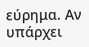εύρημα. Αν υπάρχει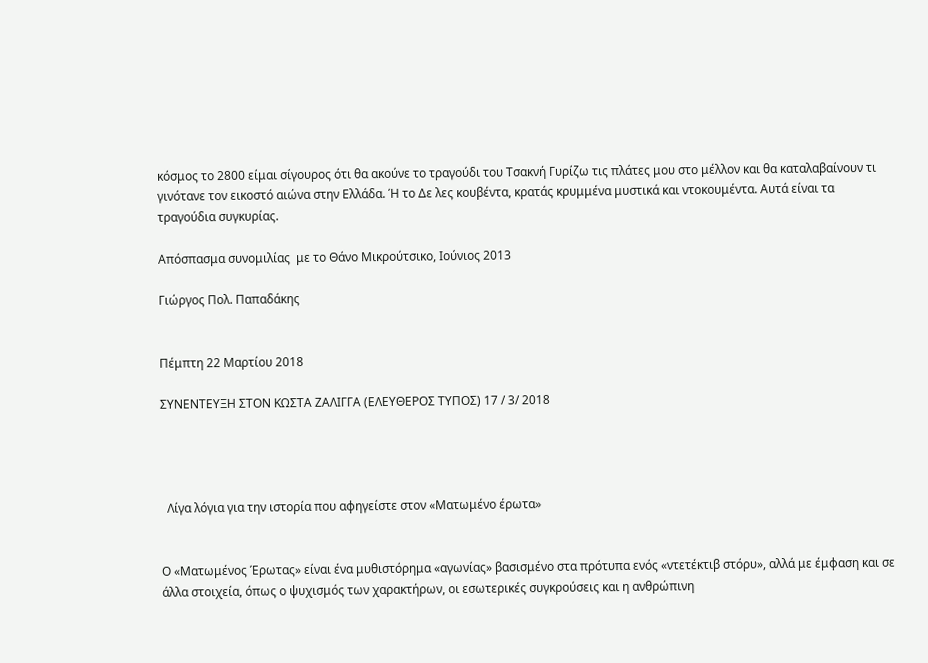κόσμος το 2800 είμαι σίγουρος ότι θα ακούνε το τραγούδι του Τσακνή Γυρίζω τις πλάτες μου στο μέλλον και θα καταλαβαίνουν τι γινότανε τον εικοστό αιώνα στην Ελλάδα. Ή το Δε λες κουβέντα, κρατάς κρυμμένα μυστικά και ντοκουμέντα. Αυτά είναι τα τραγούδια συγκυρίας.

Απόσπασμα συνομιλίας  με το Θάνο Μικρούτσικο, Ιούνιος 2013

Γιώργος Πολ. Παπαδάκης


Πέμπτη 22 Μαρτίου 2018

ΣΥΝΕΝΤΕΥΞΗ ΣΤΟΝ ΚΩΣΤΑ ΖΑΛΙΓΓΑ (ΕΛΕΥΘΕΡΟΣ ΤΥΠΟΣ) 17 / 3/ 2018




  Λίγα λόγια για την ιστορία που αφηγείστε στον «Ματωμένο έρωτα»


Ο «Ματωμένος Έρωτας» είναι ένα μυθιστόρημα «αγωνίας» βασισμένο στα πρότυπα ενός «ντετέκτιβ στόρυ», αλλά με έμφαση και σε άλλα στοιχεία, όπως ο ψυχισμός των χαρακτήρων, οι εσωτερικές συγκρούσεις και η ανθρώπινη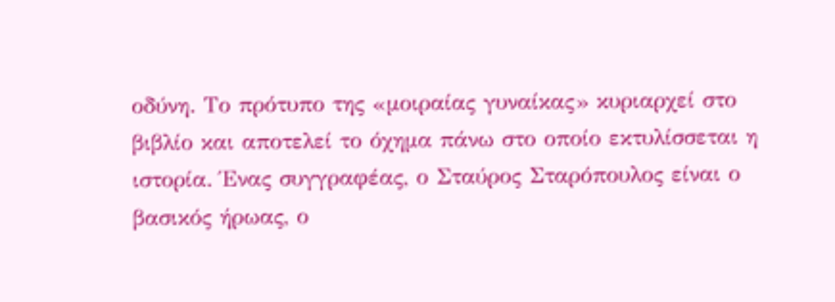οδύνη. Το πρότυπο της «μοιραίας γυναίκας» κυριαρχεί στο βιβλίο και αποτελεί το όχημα πάνω στο οποίο εκτυλίσσεται η ιστορία. Ένας συγγραφέας, ο Σταύρος Σταρόπουλος είναι ο βασικός ήρωας, ο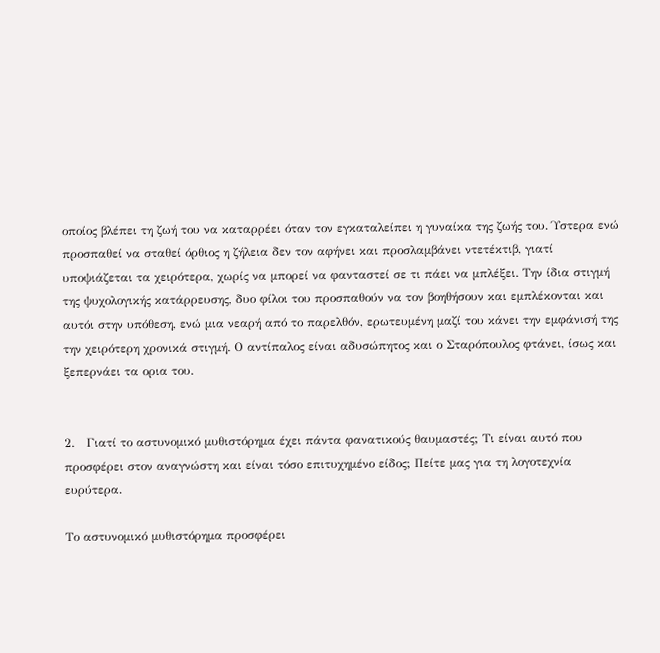οποίος βλέπει τη ζωή του να καταρρέει όταν τον εγκαταλείπει η γυναίκα της ζωής του. Ύστερα ενώ προσπαθεί να σταθεί όρθιος η ζήλεια δεν τον αφήνει και προσλαμβάνει ντετέκτιβ, γιατί υποψιάζεται τα χειρότερα, χωρίς να μπορεί να φανταστεί σε τι πάει να μπλέξει. Την ίδια στιγμή της ψυχολογικής κατάρρευσης, δυο φίλοι του προσπαθούν να τον βοηθήσουν και εμπλέκονται και αυτόι στην υπόθεση, ενώ μια νεαρή από το παρελθόν, ερωτευμένη μαζί του κάνει την εμφάνισή της την χειρότερη χρονικά στιγμή. Ο αντίπαλος είναι αδυσώπητος και ο Σταρόπουλος φτάνει, ίσως και ξεπερνάει τα ορια του.


2.   Γιατί το αστυνομικό μυθιστόρημα έχει πάντα φανατικούς θαυμαστές; Τι είναι αυτό που προσφέρει στον αναγνώστη και είναι τόσο επιτυχημένο είδος; Πείτε μας για τη λογοτεχνία ευρύτερα.

Το αστυνομικό μυθιστόρημα προσφέρει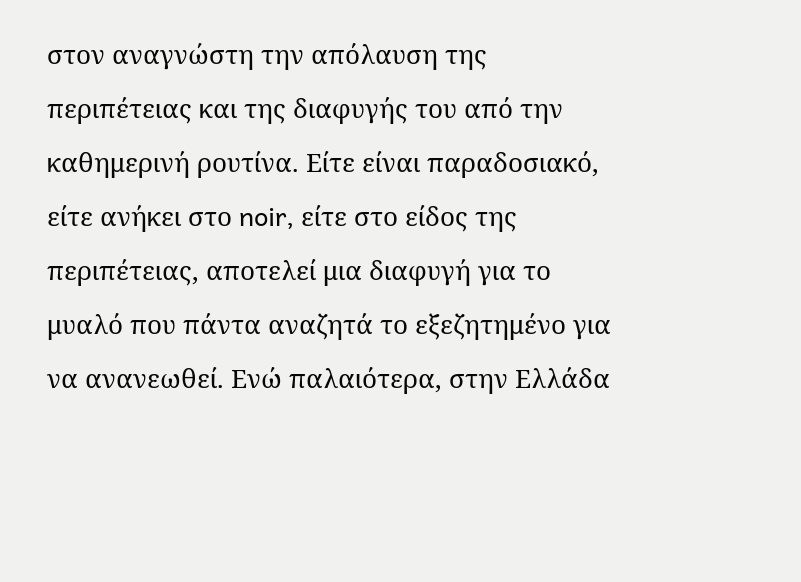στον αναγνώστη την απόλαυση της περιπέτειας και της διαφυγής του από την καθημερινή ρουτίνα. Είτε είναι παραδοσιακό, είτε ανήκει στο noir, είτε στο είδος της περιπέτειας, αποτελεί μια διαφυγή για το μυαλό που πάντα αναζητά το εξεζητημένο για να ανανεωθεί. Ενώ παλαιότερα, στην Ελλάδα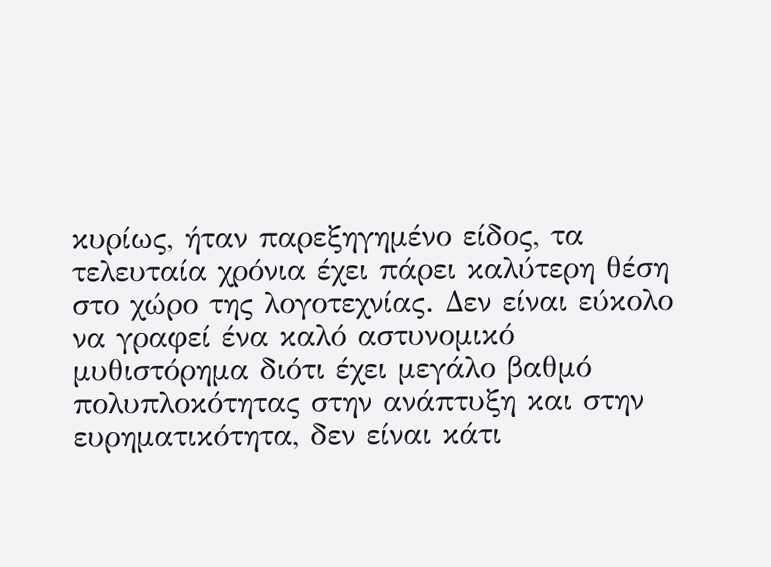κυρίως, ήταν παρεξηγημένο είδος, τα τελευταία χρόνια έχει πάρει καλύτερη θέση στο χώρο της λογοτεχνίας. Δεν είναι εύκολο να γραφεί ένα καλό αστυνομικό μυθιστόρημα διότι έχει μεγάλο βαθμό πολυπλοκότητας στην ανάπτυξη και στην ευρηματικότητα, δεν είναι κάτι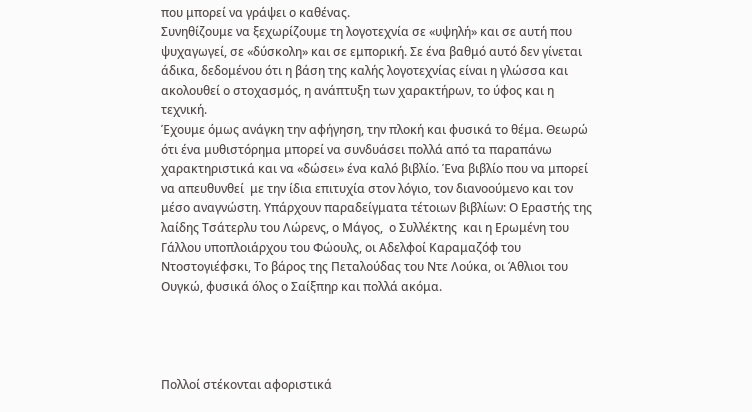που μπορεί να γράψει ο καθένας.
Συνηθίζουμε να ξεχωρίζουμε τη λογοτεχνία σε «υψηλή» και σε αυτή που ψυχαγωγεί, σε «δύσκολη» και σε εμπορική. Σε ένα βαθμό αυτό δεν γίνεται άδικα, δεδομένου ότι η βάση της καλής λογοτεχνίας είναι η γλώσσα και ακολουθεί ο στοχασμός, η ανάπτυξη των χαρακτήρων, το ύφος και η τεχνική.
Έχουμε όμως ανάγκη την αφήγηση, την πλοκή και φυσικά το θέμα. Θεωρώ ότι ένα μυθιστόρημα μπορεί να συνδυάσει πολλά από τα παραπάνω χαρακτηριστικά και να «δώσει» ένα καλό βιβλίο. Ένα βιβλίο που να μπορεί να απευθυνθεί  με την ίδια επιτυχία στον λόγιο, τον διανοούμενο και τον μέσο αναγνώστη. Υπάρχουν παραδείγματα τέτοιων βιβλίων: Ο Εραστής της λαίδης Τσάτερλυ του Λώρενς, ο Μάγος,  ο Συλλέκτης  και η Ερωμένη του Γάλλου υποπλοιάρχου του Φώουλς, οι Αδελφοί Καραμαζόφ του Ντοστογιέφσκι, Το βάρος της Πεταλούδας του Ντε Λούκα, οι Άθλιοι του Ουγκώ, φυσικά όλος ο Σαίξπηρ και πολλά ακόμα.




Πολλοί στέκονται αφοριστικά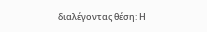διαλέγοντας θέση: Η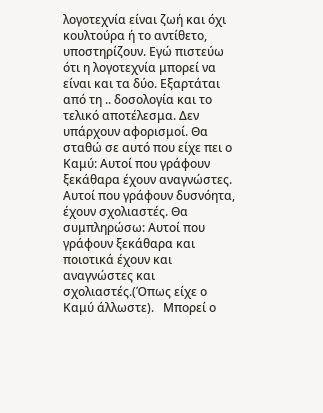λογοτεχνία είναι ζωή και όχι κουλτούρα ή το αντίθετο, υποστηρίζουν. Εγώ πιστεύω ότι η λογοτεχνία μπορεί να είναι και τα δύο. Εξαρτάται από τη .. δοσολογία και το τελικό αποτέλεσμα. Δεν υπάρχουν αφορισμοί. Θα σταθώ σε αυτό που είχε πει ο Καμύ: Αυτοί που γράφουν ξεκάθαρα έχουν αναγνώστες. Αυτοί που γράφουν δυσνόητα, έχουν σχολιαστές. Θα συμπληρώσω: Αυτοί που γράφουν ξεκάθαρα και ποιοτικά έχουν και αναγνώστες και σχολιαστές.(Όπως είχε ο Καμύ άλλωστε).   Μπορεί ο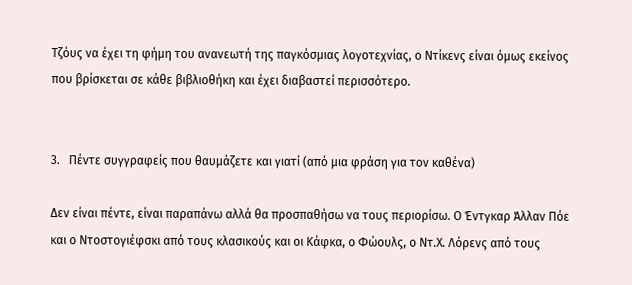Τζόυς να έχει τη φήμη του ανανεωτή της παγκόσμιας λογοτεχνίας, ο Ντίκενς είναι όμως εκείνος που βρίσκεται σε κάθε βιβλιοθήκη και έχει διαβαστεί περισσότερο.


3.   Πέντε συγγραφείς που θαυμάζετε και γιατί (από μια φράση για τον καθένα)

Δεν είναι πέντε, είναι παραπάνω αλλά θα προσπαθήσω να τους περιορίσω. Ο Έντγκαρ Άλλαν Πόε και ο Ντοστογιέφσκι από τους κλασικούς και οι Κάφκα, ο Φώουλς, ο Ντ.Χ. Λόρενς από τους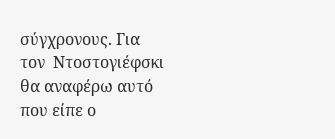σύγχρονους. Για τον  Ντοστογιέφσκι θα αναφέρω αυτό που είπε ο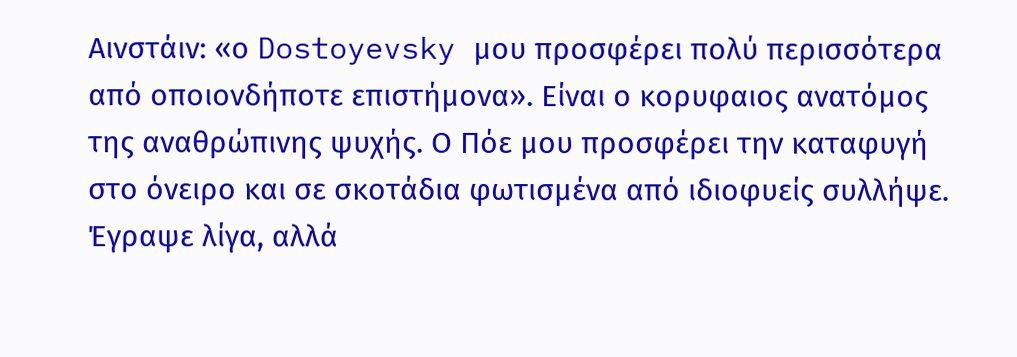Αινστάιν: «ο Dostoyevsky μου προσφέρει πολύ περισσότερα από οποιονδήποτε επιστήμονα». Είναι ο κορυφαιος ανατόμος της αναθρώπινης ψυχής. Ο Πόε μου προσφέρει την καταφυγή στο όνειρο και σε σκοτάδια φωτισμένα από ιδιοφυείς συλλήψε. Έγραψε λίγα, αλλά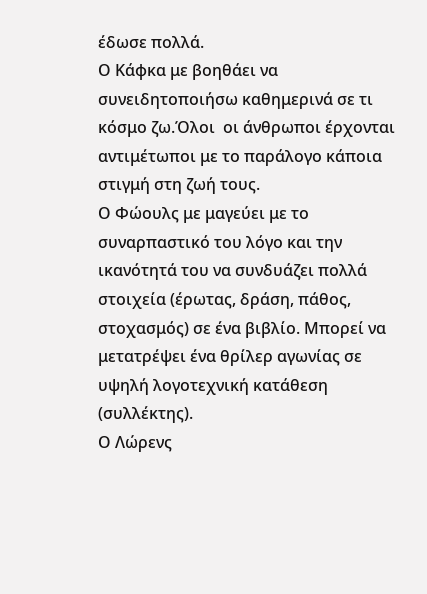έδωσε πολλά.
Ο Κάφκα με βοηθάει να συνειδητοποιήσω καθημερινά σε τι κόσμο ζω.Όλοι  οι άνθρωποι έρχονται αντιμέτωποι με το παράλογο κάποια στιγμή στη ζωή τους.
Ο Φώουλς με μαγεύει με το συναρπαστικό του λόγο και την ικανότητά του να συνδυάζει πολλά στοιχεία (έρωτας, δράση, πάθος, στοχασμός) σε ένα βιβλίο. Μπορεί να μετατρέψει ένα θρίλερ αγωνίας σε υψηλή λογοτεχνική κατάθεση (συλλέκτης).
Ο Λώρενς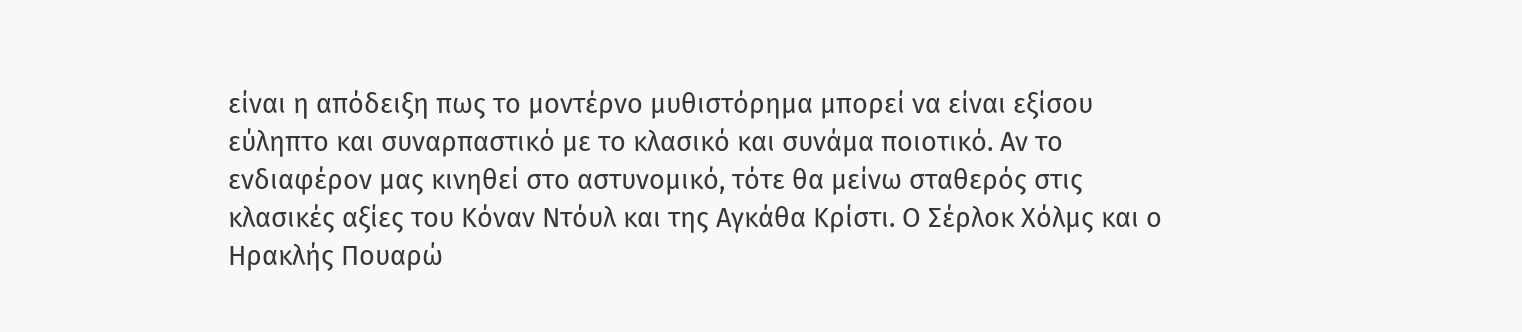είναι η απόδειξη πως το μοντέρνο μυθιστόρημα μπορεί να είναι εξίσου εύληπτο και συναρπαστικό με το κλασικό και συνάμα ποιοτικό. Αν το ενδιαφέρον μας κινηθεί στο αστυνομικό, τότε θα μείνω σταθερός στις κλασικές αξίες του Κόναν Ντόυλ και της Αγκάθα Κρίστι. Ο Σέρλοκ Χόλμς και ο Ηρακλής Πουαρώ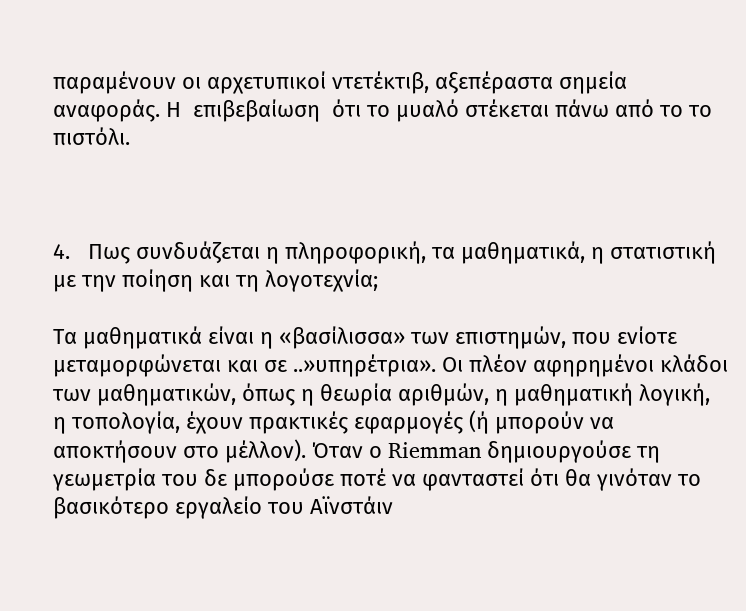παραμένουν οι αρχετυπικοί ντετέκτιβ, αξεπέραστα σημεία αναφοράς. Η  επιβεβαίωση  ότι το μυαλό στέκεται πάνω από το το πιστόλι.



4.   Πως συνδυάζεται η πληροφορική, τα μαθηματικά, η στατιστική με την ποίηση και τη λογοτεχνία;

Τα μαθηματικά είναι η «βασίλισσα» των επιστημών, που ενίοτε μεταμορφώνεται και σε ..»υπηρέτρια». Οι πλέον αφηρημένοι κλάδοι των μαθηματικών, όπως η θεωρία αριθμών, η μαθηματική λογική, η τοπολογία, έχουν πρακτικές εφαρμογές (ή μπορούν να αποκτήσουν στο μέλλον). Όταν ο Riemman δημιουργούσε τη γεωμετρία του δε μπορούσε ποτέ να φανταστεί ότι θα γινόταν το βασικότερο εργαλείο του Αϊνστάιν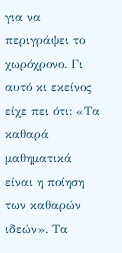για να περιγράψει το χωρόχρονο. Γι αυτό κι εκείνος είχε πει ότι: «Τα καθαρά μαθηματικά είναι η ποίηση των καθαρών ιδεών». Τα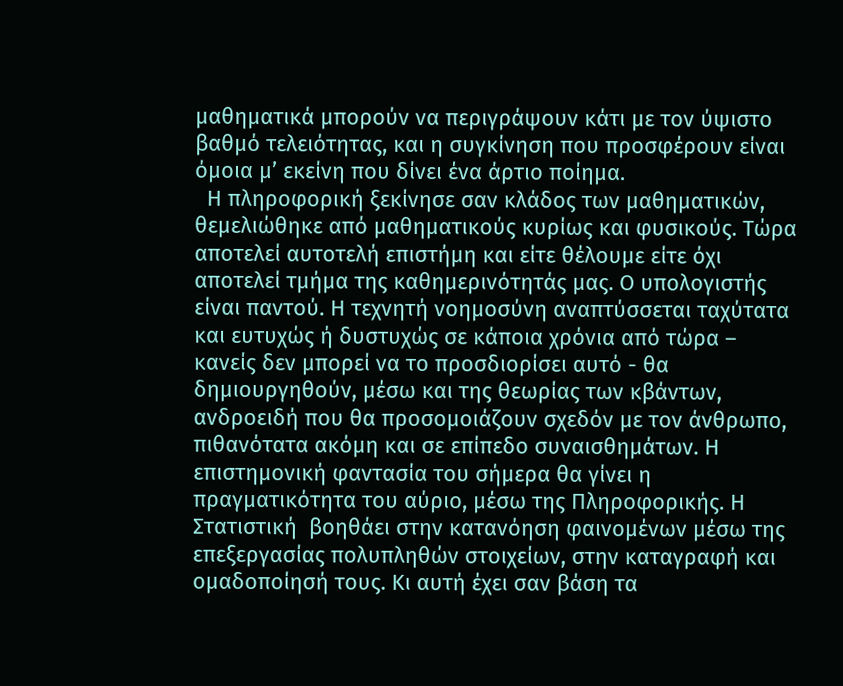μαθηματικά μπορούν να περιγράψουν κάτι με τον ύψιστο βαθμό τελειότητας, και η συγκίνηση που προσφέρουν είναι όμοια μ’ εκείνη που δίνει ένα άρτιο ποίημα.
  Η πληροφορική ξεκίνησε σαν κλάδος των μαθηματικών, θεμελιώθηκε από μαθηματικούς κυρίως και φυσικούς. Τώρα αποτελεί αυτοτελή επιστήμη και είτε θέλουμε είτε όχι αποτελεί τμήμα της καθημερινότητάς μας. Ο υπολογιστής είναι παντού. Η τεχνητή νοημοσύνη αναπτύσσεται ταχύτατα και ευτυχώς ή δυστυχώς σε κάποια χρόνια από τώρα – κανείς δεν μπορεί να το προσδιορίσει αυτό - θα δημιουργηθούν, μέσω και της θεωρίας των κβάντων,  ανδροειδή που θα προσομοιάζουν σχεδόν με τον άνθρωπο, πιθανότατα ακόμη και σε επίπεδο συναισθημάτων. Η επιστημονική φαντασία του σήμερα θα γίνει η πραγματικότητα του αύριο, μέσω της Πληροφορικής. Η Στατιστική  βοηθάει στην κατανόηση φαινομένων μέσω της επεξεργασίας πολυπληθών στοιχείων, στην καταγραφή και ομαδοποίησή τους. Κι αυτή έχει σαν βάση τα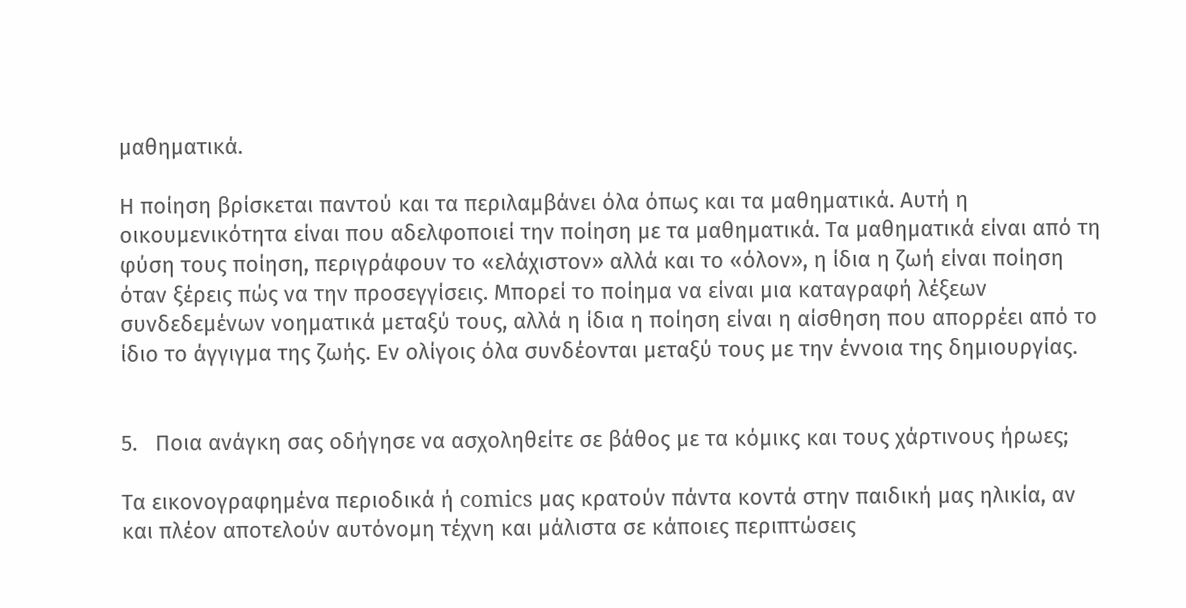μαθηματικά.

Η ποίηση βρίσκεται παντού και τα περιλαμβάνει όλα όπως και τα μαθηματικά. Αυτή η οικουμενικότητα είναι που αδελφοποιεί την ποίηση με τα μαθηματικά. Τα μαθηματικά είναι από τη φύση τους ποίηση, περιγράφουν το «ελάχιστον» αλλά και το «όλον», η ίδια η ζωή είναι ποίηση όταν ξέρεις πώς να την προσεγγίσεις. Μπορεί το ποίημα να είναι μια καταγραφή λέξεων συνδεδεμένων νοηματικά μεταξύ τους, αλλά η ίδια η ποίηση είναι η αίσθηση που απορρέει από το ίδιο το άγγιγμα της ζωής. Εν ολίγοις όλα συνδέονται μεταξύ τους με την έννοια της δημιουργίας.


5.   Ποια ανάγκη σας οδήγησε να ασχοληθείτε σε βάθος με τα κόμικς και τους χάρτινους ήρωες;

Τα εικονογραφημένα περιοδικά ή comics μας κρατούν πάντα κοντά στην παιδική μας ηλικία, αν και πλέον αποτελούν αυτόνομη τέχνη και μάλιστα σε κάποιες περιπτώσεις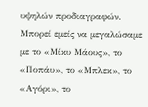υψηλών προδιαγραφών. Μπορεί εμείς να μεγαλώσαμε με το «Μίκυ Μάους», το «Ποπάυ», το «Μπλεκ», το «Αγόρι», το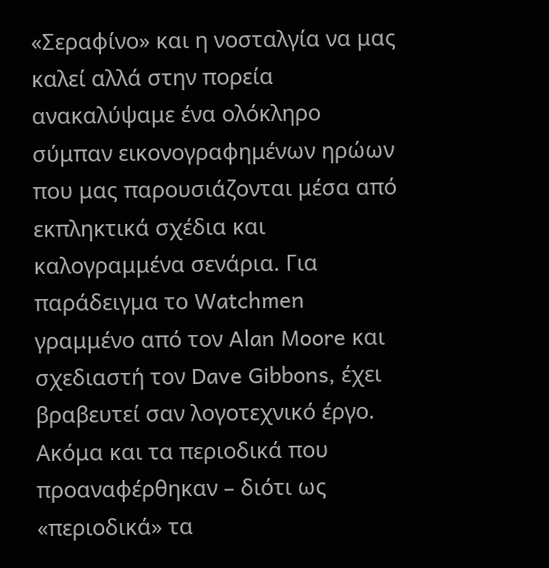«Σεραφίνο» και η νοσταλγία να μας καλεί αλλά στην πορεία ανακαλύψαμε ένα ολόκληρο σύμπαν εικονογραφημένων ηρώων που μας παρουσιάζονται μέσα από εκπληκτικά σχέδια και καλογραμμένα σενάρια. Για παράδειγμα το Watchmen γραμμένο από τον Alan Moore και σχεδιαστή τον Dave Gibbons, έχει βραβευτεί σαν λογοτεχνικό έργο. Ακόμα και τα περιοδικά που προαναφέρθηκαν – διότι ως «περιοδικά» τα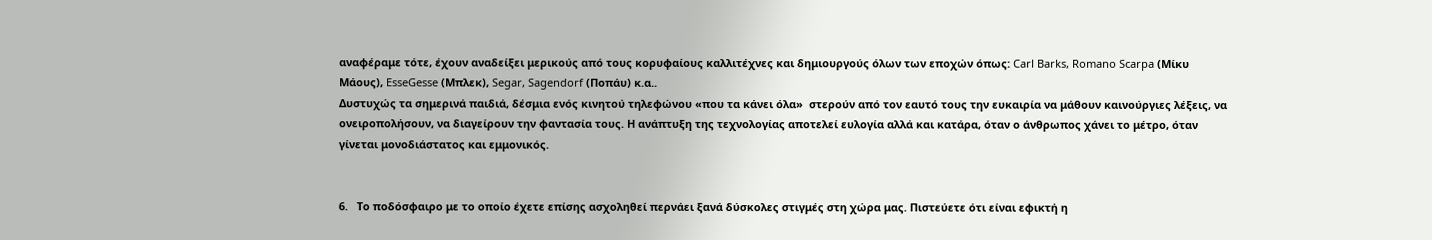αναφέραμε τότε, έχουν αναδείξει μερικούς από τους κορυφαίους καλλιτέχνες και δημιουργούς όλων των εποχών όπως: Carl Barks, Romano Scarpa (Μίκυ Μάους), EsseGesse (Μπλεκ), Segar, Sagendorf (Ποπάυ) κ.α..
Δυστυχώς τα σημερινά παιδιά, δέσμια ενός κινητού τηλεφώνου «που τα κάνει όλα»  στερούν από τον εαυτό τους την ευκαιρία να μάθουν καινούργιες λέξεις, να ονειροπολήσουν, να διαγείρουν την φαντασία τους. Η ανάπτυξη της τεχνολογίας αποτελεί ευλογία αλλά και κατάρα, όταν ο άνθρωπος χάνει το μέτρο, όταν γίνεται μονοδιάστατος και εμμονικός.


6.   Το ποδόσφαιρο με το οποίο έχετε επίσης ασχοληθεί περνάει ξανά δύσκολες στιγμές στη χώρα μας. Πιστεύετε ότι είναι εφικτή η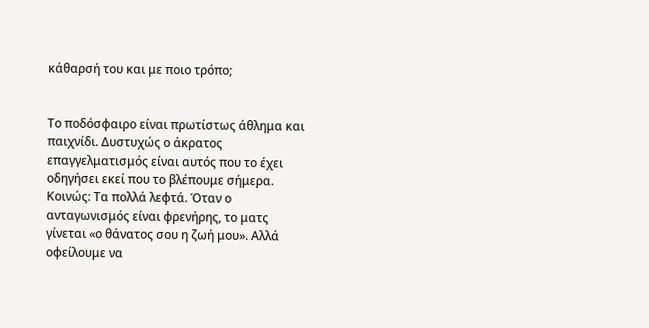κάθαρσή του και με ποιο τρόπο;


Το ποδόσφαιρο είναι πρωτίστως άθλημα και παιχνίδι. Δυστυχώς ο άκρατος επαγγελματισμός είναι αυτός που το έχει οδηγήσει εκεί που το βλέπουμε σήμερα. Κοινώς: Τα πολλά λεφτά. Όταν ο ανταγωνισμός είναι φρενήρης, το ματς γίνεται «ο θάνατος σου η ζωή μου». Αλλά οφείλουμε να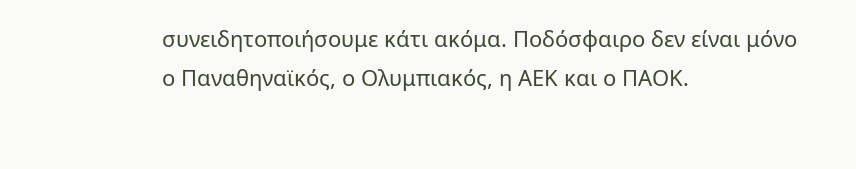συνειδητοποιήσουμε κάτι ακόμα. Ποδόσφαιρο δεν είναι μόνο ο Παναθηναϊκός, ο Ολυμπιακός, η ΑΕΚ και ο ΠΑΟΚ.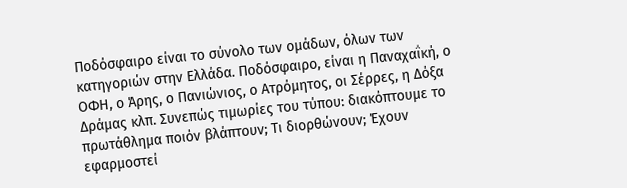Ποδόσφαιρο είναι το σύνολο των ομάδων, όλων των κατηγοριών στην Ελλάδα. Ποδόσφαιρο, είναι η Παναχαΐκή, ο ΟΦΗ, ο Άρης, ο Πανιώνιος, ο Ατρόμητος, οι Σέρρες, η Δόξα Δράμας κλπ. Συνεπώς τιμωρίες του τύπου: διακόπτουμε το πρωτάθλημα ποιόν βλάπτουν; Τι διορθώνουν; Έχουν εφαρμοστεί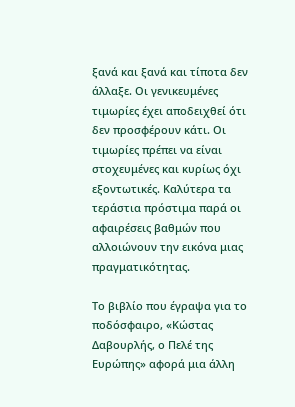ξανά και ξανά και τίποτα δεν άλλαξε. Οι γενικευμένες τιμωρίες έχει αποδειχθεί ότι δεν προσφέρουν κάτι. Οι τιμωρίες πρέπει να είναι στοχευμένες και κυρίως όχι εξοντωτικές. Καλύτερα τα τεράστια πρόστιμα παρά οι αφαιρέσεις βαθμών που αλλοιώνουν την εικόνα μιας πραγματικότητας.

Το βιβλίο που έγραψα για το ποδόσφαιρο, «Κώστας Δαβουρλής, ο Πελέ της Ευρώπης» αφορά μια άλλη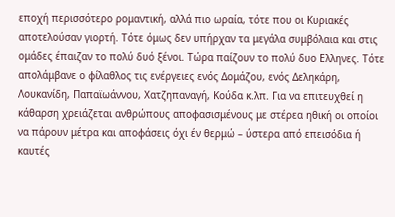εποχή περισσότερο ρομαντική, αλλά πιο ωραία, τότε που οι Κυριακές αποτελούσαν γιορτή. Τότε όμως δεν υπήρχαν τα μεγάλα συμβόλαια και στις ομάδες έπαιζαν το πολύ δυό ξένοι. Τώρα παίζουν το πολύ δυο Ελληνες. Τότε απολάμβανε ο φίλαθλος τις ενέργειες ενός Δομάζου, ενός Δεληκάρη, Λουκανίδη, Παπαϊωάννου, Χατζηπαναγή, Κούδα κ.λπ. Για να επιτευχθεί η κάθαρση χρειάζεται ανθρώπους αποφασισμένους με στέρεα ηθική οι οποίοι να πάρουν μέτρα και αποφάσεις όχι έν θερμώ – ύστερα από επεισόδια ή καυτές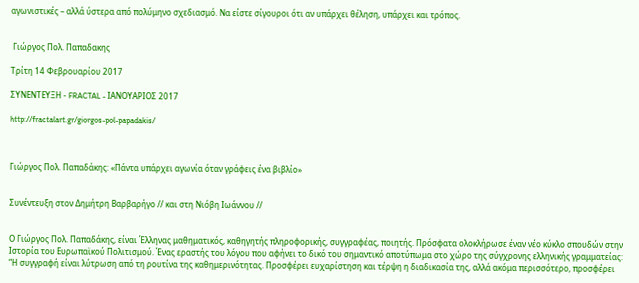αγωνιστικές – αλλά ύστερα από πολύμηνο σχεδιασμό. Να είστε σίγουροι ότι αν υπάρχει θέληση, υπάρχει και τρόπος.


 Γιώργος Πολ. Παπαδακης

Τρίτη 14 Φεβρουαρίου 2017

ΣΥΝΕΝΤΕΥΞΗ - FRACTAL - ΙΑΝΟΥΑΡΙΟΣ 2017

http://fractalart.gr/giorgos-pol-papadakis/



Γιώργος Πολ. Παπαδάκης: «Πάντα υπάρχει αγωνία όταν γράφεις ένα βιβλίο»


Συνέντευξη στον Δημήτρη Βαρβαρήγο // και στη Νιόβη Ιωάννου //


Ο Γιώργος Πολ. Παπαδάκης, είναι Έλληνας μαθηματικός, καθηγητής πληροφορικής, συγγραφέας, ποιητής. Πρόσφατα ολοκλήρωσε έναν νέο κύκλο σπουδών στην Ιστορία του Ευρωπαϊκού Πολιτισμού. Ένας εραστής του λόγου που αφήνει το δικό του σημαντικό αποτύπωμα στο χώρο της σύγχρονης ελληνικής γραμματείας:
“Η συγγραφή είναι λύτρωση από τη ρουτίνα της καθημερινότητας. Προσφέρει ευχαρίστηση και τέρψη η διαδικασία της, αλλά ακόμα περισσότερο, προσφέρει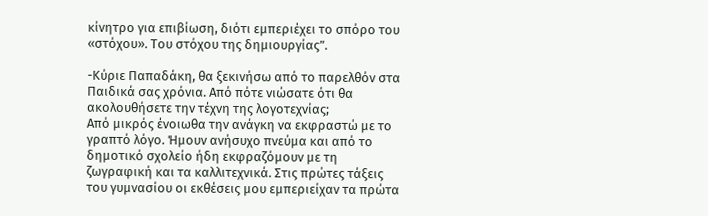κίνητρο για επιβίωση, διότι εμπεριέχει το σπόρο του «στόχου». Του στόχου της δημιουργίας”.

-Κύριε Παπαδάκη, θα ξεκινήσω από το παρελθόν στα Παιδικά σας χρόνια. Από πότε νιώσατε ότι θα ακολουθήσετε την τέχνη της λογοτεχνίας;
Από μικρός ένοιωθα την ανάγκη να εκφραστώ με το γραπτό λόγο. Ήμουν ανήσυχο πνεύμα και από το δημοτικό σχολείο ήδη εκφραζόμουν με τη ζωγραφική και τα καλλιτεχνικά. Στις πρώτες τάξεις του γυμνασίου οι εκθέσεις μου εμπεριείχαν τα πρώτα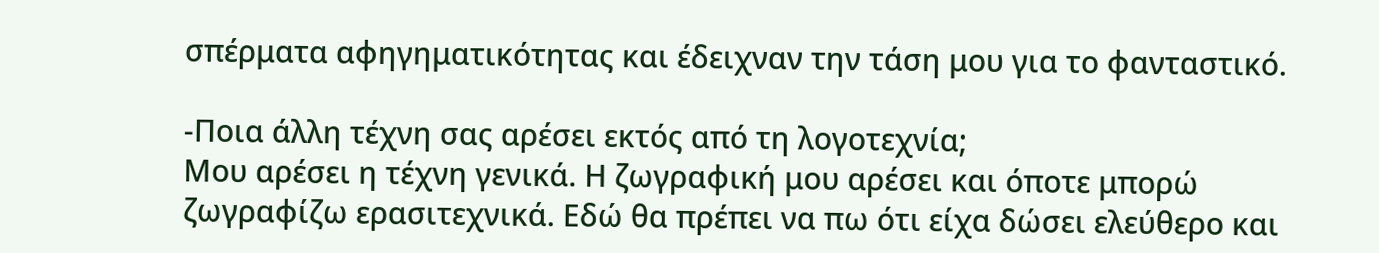σπέρματα αφηγηματικότητας και έδειχναν την τάση μου για το φανταστικό.

-Ποια άλλη τέχνη σας αρέσει εκτός από τη λογοτεχνία;
Μου αρέσει η τέχνη γενικά. Η ζωγραφική μου αρέσει και όποτε μπορώ ζωγραφίζω ερασιτεχνικά. Εδώ θα πρέπει να πω ότι είχα δώσει ελεύθερο και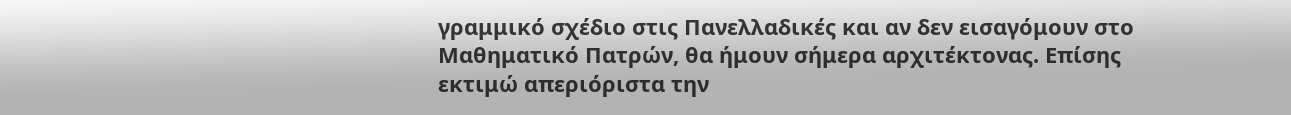γραμμικό σχέδιο στις Πανελλαδικές και αν δεν εισαγόμουν στο Μαθηματικό Πατρών, θα ήμουν σήμερα αρχιτέκτονας. Επίσης εκτιμώ απεριόριστα την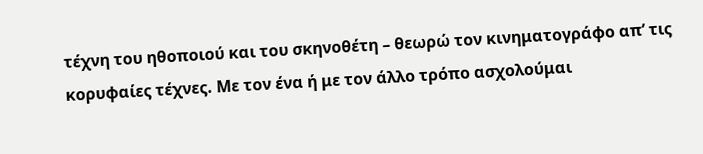τέχνη του ηθοποιού και του σκηνοθέτη – θεωρώ τον κινηματογράφο απ’ τις κορυφαίες τέχνες. Με τον ένα ή με τον άλλο τρόπο ασχολούμαι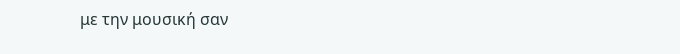με την μουσική σαν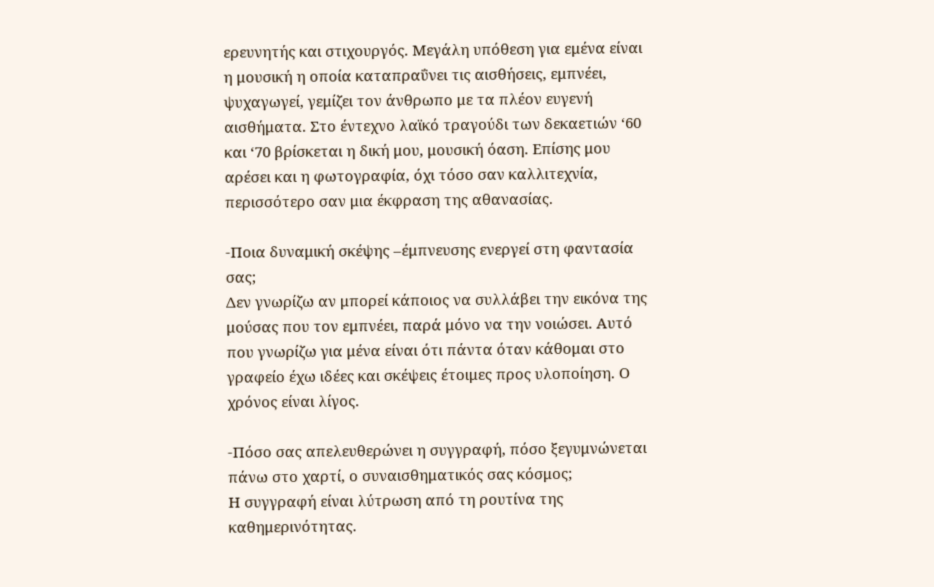ερευνητής και στιχουργός. Μεγάλη υπόθεση για εμένα είναι η μουσική η οποία καταπραΰνει τις αισθήσεις, εμπνέει, ψυχαγωγεί, γεμίζει τον άνθρωπο με τα πλέον ευγενή αισθήματα. Στο έντεχνο λαϊκό τραγούδι των δεκαετιών ‘60 και ‘70 βρίσκεται η δική μου, μουσική όαση. Επίσης μου αρέσει και η φωτογραφία, όχι τόσο σαν καλλιτεχνία, περισσότερο σαν μια έκφραση της αθανασίας.

-Ποια δυναμική σκέψης –έμπνευσης ενεργεί στη φαντασία σας;
Δεν γνωρίζω αν μπορεί κάποιος να συλλάβει την εικόνα της μούσας που τον εμπνέει, παρά μόνο να την νοιώσει. Αυτό που γνωρίζω για μένα είναι ότι πάντα όταν κάθομαι στο γραφείο έχω ιδέες και σκέψεις έτοιμες προς υλοποίηση. Ο χρόνος είναι λίγος.

-Πόσο σας απελευθερώνει η συγγραφή, πόσο ξεγυμνώνεται πάνω στο χαρτί, ο συναισθηματικός σας κόσμος;
Η συγγραφή είναι λύτρωση από τη ρουτίνα της καθημερινότητας.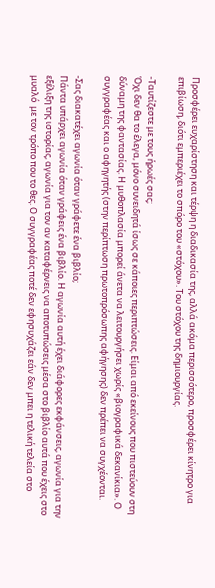Προσφέρει ευχαρίστηση και τέρψη η διαδικασία της, αλλά ακόμα περισσότερο, προσφέρει κίνητρο για επιβίωση, διότι εμπεριέχει το σπόρο του «στόχου». Του στόχου της δημιουργίας.

-Ταυτίζεστε με τους ήρωές σας;
Όχι δεν θα το έλεγα, μόνο συνειδητά ίσως σε κάποιες περιπτώσεις. Είμαι από εκείνους που πιστεύουν στη δύναμη της φαντασίας. Η μυθοπλασία μπορεί άνετα να λειτουργήσει χωρίς «βιογραφικά δεκανίκια». Ο συγγραφέας και ο αφηγητής (στην περίπτωση πρωτοπρόσωπης αφήγησης) δεν πρέπει να συγχέονται.

-Σας διακατέχει αγωνία όταν γράφετε ένα βιβλίο;
Πάντα υπάρχει αγωνία όταν γράφεις ένα βιβλίο. Η αγωνία αυτή έχει διάφορες εκφάνσεις, αγωνία για την εξέλιξη της ιστορίας, αγωνία για τον αν καταφέρνεις να αποτυπώσεις μέσα στο βιβλίο αυτά που έχεις στο μυαλό  με τον τρόπο που το θες. Ο συγγραφέας ποτέ δεν εφησυχάζει εάν δεν μπει η τελική τελεία στο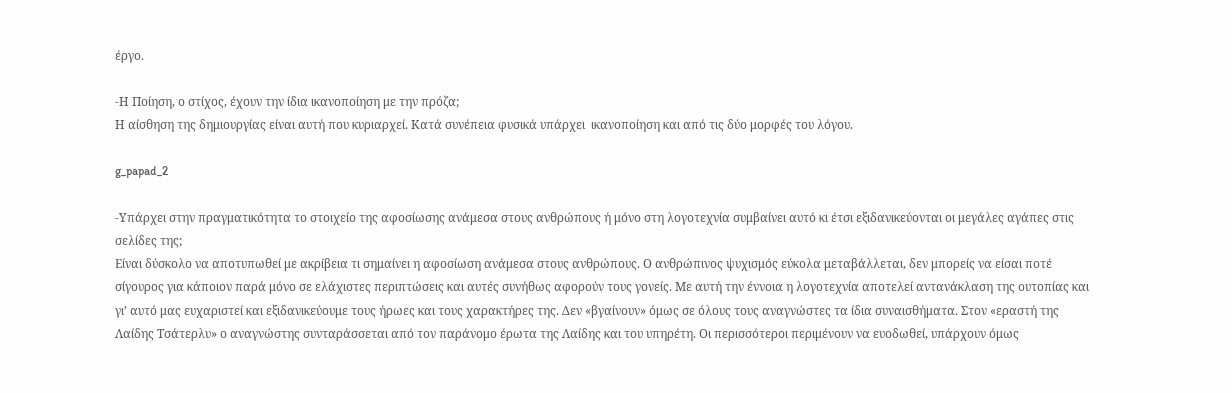έργο.

-Η Ποίηση, ο στίχος, έχουν την ίδια ικανοποίηση με την πρόζα;
Η αίσθηση της δημιουργίας είναι αυτή που κυριαρχεί. Κατά συνέπεια φυσικά υπάρχει  ικανοποίηση και από τις δύο μορφές του λόγου.

g_papad_2

-Υπάρχει στην πραγματικότητα το στοιχείο της αφοσίωσης ανάμεσα στους ανθρώπους ή μόνο στη λογοτεχνία συμβαίνει αυτό κι έτσι εξιδανικεύονται οι μεγάλες αγάπες στις σελίδες της;
Είναι δύσκολο να αποτυπωθεί με ακρίβεια τι σημαίνει η αφοσίωση ανάμεσα στους ανθρώπους. Ο ανθρώπινος ψυχισμός εύκολα μεταβάλλεται, δεν μπορείς να είσαι ποτέ σίγουρος για κάποιον παρά μόνο σε ελάχιστες περιπτώσεις και αυτές συνήθως αφορούν τους γονείς. Με αυτή την έννοια η λογοτεχνία αποτελεί αντανάκλαση της ουτοπίας και γι’ αυτό μας ευχαριστεί και εξιδανικεύουμε τους ήρωες και τους χαρακτήρες της. Δεν «βγαίνουν» όμως σε όλους τους αναγνώστες τα ίδια συναισθήματα. Στον «εραστή της Λαίδης Τσάτερλυ» ο αναγνώστης συνταράσσεται από τον παράνομο έρωτα της Λαίδης και του υπηρέτη. Οι περισσότεροι περιμένουν να ευοδωθεί, υπάρχουν όμως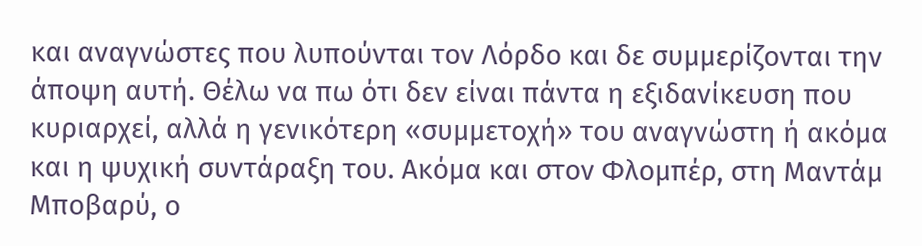και αναγνώστες που λυπούνται τον Λόρδο και δε συμμερίζονται την άποψη αυτή. Θέλω να πω ότι δεν είναι πάντα η εξιδανίκευση που κυριαρχεί, αλλά η γενικότερη «συμμετοχή» του αναγνώστη ή ακόμα και η ψυχική συντάραξη του. Ακόμα και στον Φλομπέρ, στη Μαντάμ Μποβαρύ, ο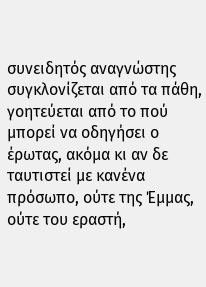συνειδητός αναγνώστης συγκλονίζεται από τα πάθη, γοητεύεται από το πού μπορεί να οδηγήσει ο έρωτας, ακόμα κι αν δε ταυτιστεί με κανένα πρόσωπο, ούτε της Έμμας, ούτε του εραστή,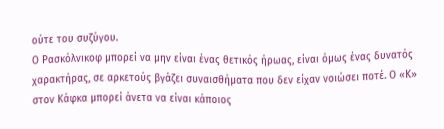ούτε του συζύγου.
Ο Ρασκόλνικοφ μπορεί να μην είναι ένας θετικός ήρωας, είναι όμως ένας δυνατός χαρακτήρας, σε αρκετούς βγάζει συναισθήματα που δεν είχαν νοιώσει ποτέ. Ο «Κ» στον Κάφκα μπορεί άνετα να είναι κάποιος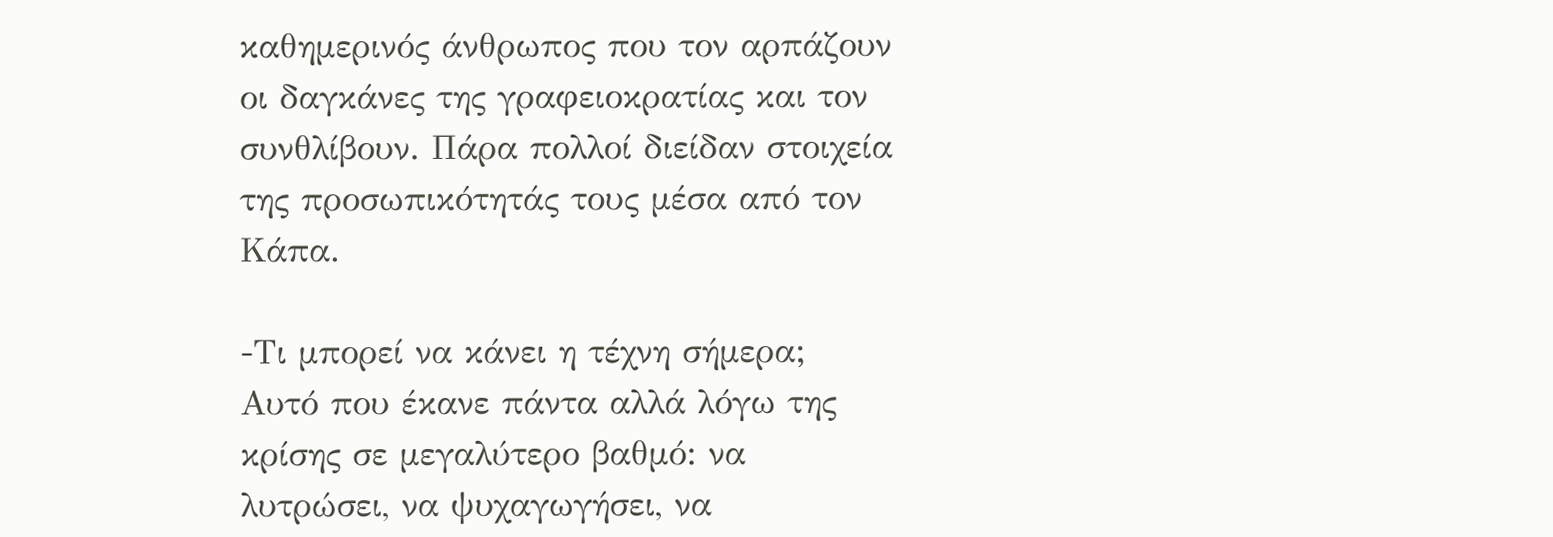καθημερινός άνθρωπος που τον αρπάζουν οι δαγκάνες της γραφειοκρατίας και τον συνθλίβουν. Πάρα πολλοί διείδαν στοιχεία της προσωπικότητάς τους μέσα από τον Κάπα.

-Τι μπορεί να κάνει η τέχνη σήμερα;
Αυτό που έκανε πάντα αλλά λόγω της κρίσης σε μεγαλύτερο βαθμό: να λυτρώσει, να ψυχαγωγήσει, να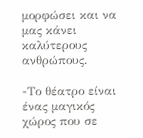μορφώσει και να μας κάνει καλύτερους ανθρώπους.

-Το θέατρο είναι ένας μαγικός χώρος που σε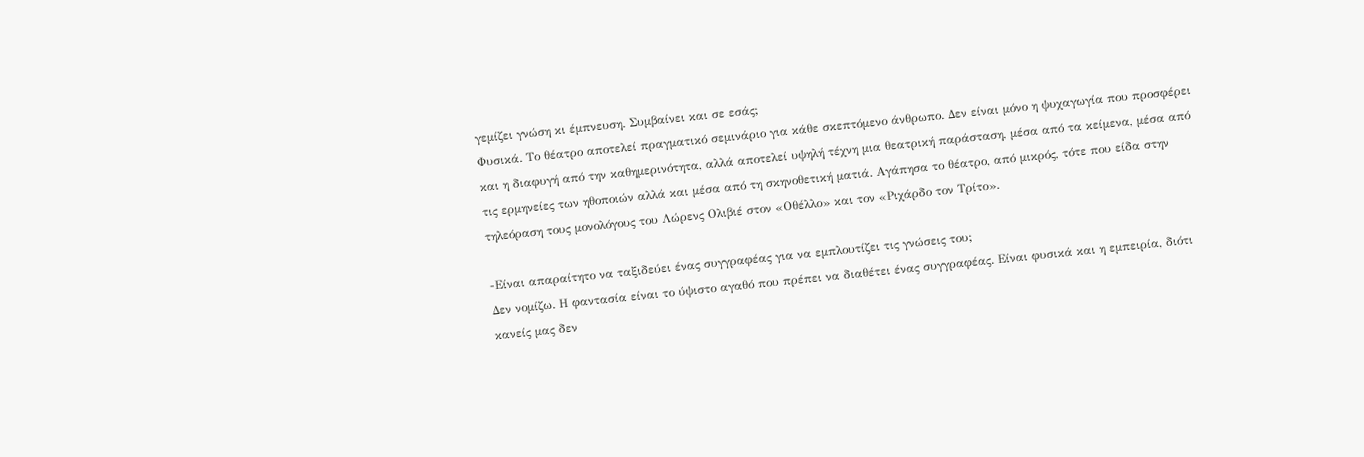γεμίζει γνώση κι έμπνευση. Συμβαίνει και σε εσάς;
Φυσικά. Το θέατρο αποτελεί πραγματικό σεμινάριο για κάθε σκεπτόμενο άνθρωπο. Δεν είναι μόνο η ψυχαγωγία που προσφέρει και η διαφυγή από την καθημερινότητα, αλλά αποτελεί υψηλή τέχνη μια θεατρική παράσταση, μέσα από τα κείμενα, μέσα από τις ερμηνείες των ηθοποιών αλλά και μέσα από τη σκηνοθετική ματιά. Αγάπησα το θέατρο, από μικρός, τότε που είδα στην τηλεόραση τους μονολόγους του Λώρενς Ολιβιέ στον «Οθέλλο» και τον «Ριχάρδο τον Τρίτο».

-Είναι απαραίτητο να ταξιδεύει ένας συγγραφέας για να εμπλουτίζει τις γνώσεις του;
Δεν νομίζω. Η φαντασία είναι το ύψιστο αγαθό που πρέπει να διαθέτει ένας συγγραφέας. Είναι φυσικά και η εμπειρία, διότι κανείς μας δεν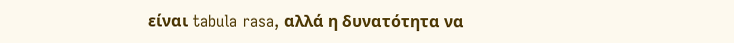είναι tabula rasa, αλλά η δυνατότητα να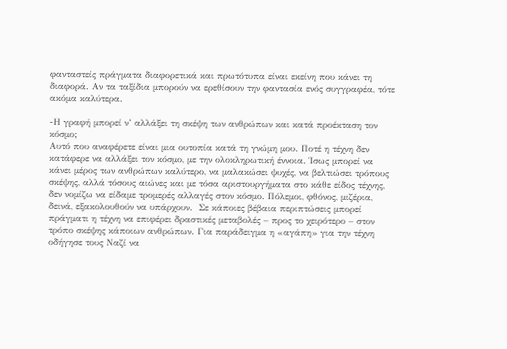φανταστείς πράγματα διαφορετικά και πρωτότυπα είναι εκείνη που κάνει τη διαφορά. Αν τα ταξίδια μπορούν να ερεθίσουν την φαντασία ενός συγγραφέα, τότε ακόμα καλύτερα.

-Η γραφή μπορεί ν’ αλλάξει τη σκέψη των ανθρώπων και κατά προέκταση τον κόσμο;
Αυτό που αναφέρετε είναι μια ουτοπία κατά τη γνώμη μου. Ποτέ η τέχνη δεν κατάφερε να αλλάξει τον κόσμο, με την ολοκληρωτική έννοια. Ίσως μπορεί να κάνει μέρος των ανθρώπων καλύτερο, να μαλακώσει ψυχές, να βελτιώσει τρόπους σκέψης, αλλά τόσους αιώνες και με τόσα αριστουργήματα στο κάθε είδος τέχνης, δεν νομίζω να είδαμε τρομερές αλλαγές στον κόσμο. Πόλεμοι, φθόνος, μιζέρια, δεινά, εξακολουθούν να υπάρχουν.  Σε κάποιες βέβαια περιπτώσεις μπορεί πράγματι η τέχνη να επιφέρει δραστικές μεταβολές – προς το χειρότερο – στον τρόπο σκέψης κάποιων ανθρώπων. Για παράδειγμα η «αγάπη» για την τέχνη οδήγησε τους Ναζί να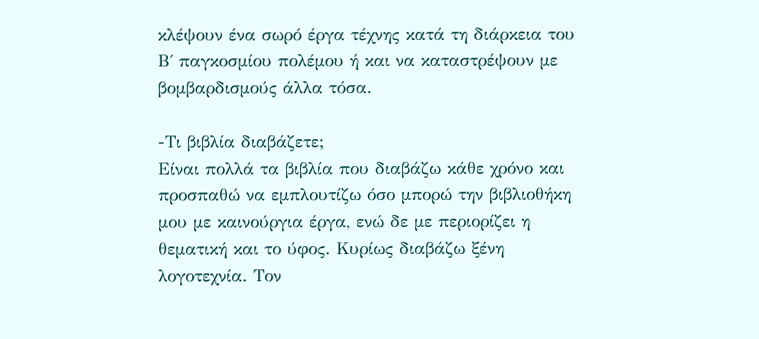κλέψουν ένα σωρό έργα τέχνης κατά τη διάρκεια του Β΄ παγκοσμίου πολέμου ή και να καταστρέψουν με βομβαρδισμούς άλλα τόσα.

-Τι βιβλία διαβάζετε;
Είναι πολλά τα βιβλία που διαβάζω κάθε χρόνο και προσπαθώ να εμπλουτίζω όσο μπορώ την βιβλιοθήκη μου με καινούργια έργα, ενώ δε με περιορίζει η θεματική και το ύφος. Κυρίως διαβάζω ξένη λογοτεχνία. Τον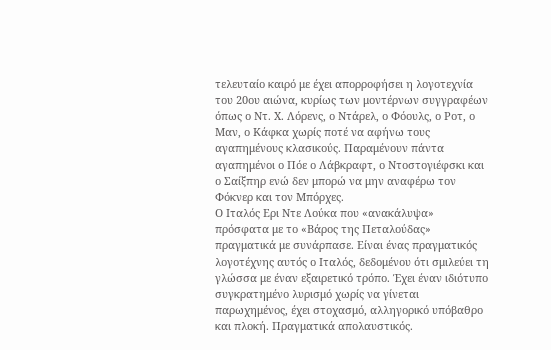τελευταίο καιρό με έχει απορροφήσει η λογοτεχνία του 20ου αιώνα, κυρίως των μοντέρνων συγγραφέων όπως ο Ντ. Χ. Λόρενς, ο Ντάρελ, ο Φόουλς, ο Ροτ, ο Μαν, ο Κάφκα χωρίς ποτέ να αφήνω τους αγαπημένους κλασικούς. Παραμένουν πάντα αγαπημένοι ο Πόε ο Λάβκραφτ, ο Ντοστογιέφσκι και ο Σαίξπηρ ενώ δεν μπορώ να μην αναφέρω τον Φόκνερ και τον Μπόρχες.
Ο Ιταλός Ερι Ντε Λούκα που «ανακάλυψα» πρόσφατα με το «Βάρος της Πεταλούδας» πραγματικά με συνάρπασε. Είναι ένας πραγματικός λογοτέχνης αυτός ο Ιταλός, δεδομένου ότι σμιλεύει τη γλώσσα με έναν εξαιρετικό τρόπο. Έχει έναν ιδιότυπο συγκρατημένο λυρισμό χωρίς να γίνεται παρωχημένος, έχει στοχασμό, αλληγορικό υπόβαθρο και πλοκή. Πραγματικά απολαυστικός.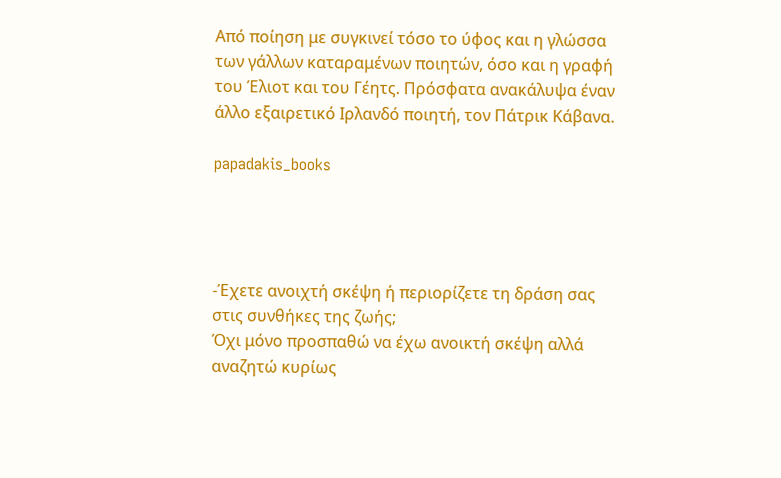Από ποίηση με συγκινεί τόσο το ύφος και η γλώσσα των γάλλων καταραμένων ποιητών, όσο και η γραφή του Έλιοτ και του Γέητς. Πρόσφατα ανακάλυψα έναν άλλο εξαιρετικό Ιρλανδό ποιητή, τον Πάτρικ Κάβανα.

papadakis_books




-Έχετε ανοιχτή σκέψη ή περιορίζετε τη δράση σας στις συνθήκες της ζωής;
Όχι μόνο προσπαθώ να έχω ανοικτή σκέψη αλλά αναζητώ κυρίως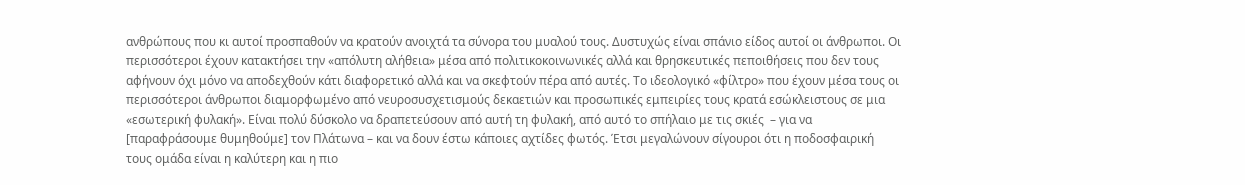ανθρώπους που κι αυτοί προσπαθούν να κρατούν ανοιχτά τα σύνορα του μυαλού τους. Δυστυχώς είναι σπάνιο είδος αυτοί οι άνθρωποι. Οι περισσότεροι έχουν κατακτήσει την «απόλυτη αλήθεια» μέσα από πολιτικοκοινωνικές αλλά και θρησκευτικές πεποιθήσεις που δεν τους αφήνουν όχι μόνο να αποδεχθούν κάτι διαφορετικό αλλά και να σκεφτούν πέρα από αυτές. Το ιδεολογικό «φίλτρο» που έχουν μέσα τους οι περισσότεροι άνθρωποι διαμορφωμένο από νευροσυσχετισμούς δεκαετιών και προσωπικές εμπειρίες τους κρατά εσώκλειστους σε μια «εσωτερική φυλακή». Είναι πολύ δύσκολο να δραπετεύσουν από αυτή τη φυλακή, από αυτό το σπήλαιο με τις σκιές  – για να [παραφράσουμε θυμηθούμε] τον Πλάτωνα – και να δουν έστω κάποιες αχτίδες φωτός. Έτσι μεγαλώνουν σίγουροι ότι η ποδοσφαιρική τους ομάδα είναι η καλύτερη και η πιο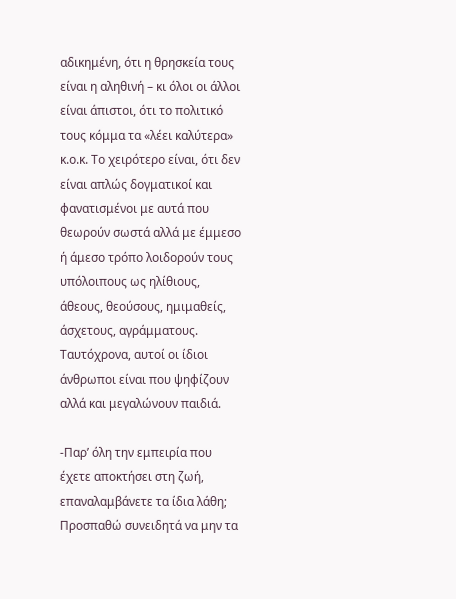αδικημένη, ότι η θρησκεία τους είναι η αληθινή – κι όλοι οι άλλοι είναι άπιστοι, ότι το πολιτικό τους κόμμα τα «λέει καλύτερα» κ.ο.κ. Το χειρότερο είναι, ότι δεν είναι απλώς δογματικοί και φανατισμένοι με αυτά που θεωρούν σωστά αλλά με έμμεσο ή άμεσο τρόπο λοιδορούν τους υπόλοιπους ως ηλίθιους, άθεους, θεούσους, ημιμαθείς, άσχετους, αγράμματους. Ταυτόχρονα, αυτοί οι ίδιοι άνθρωποι είναι που ψηφίζουν αλλά και μεγαλώνουν παιδιά.

-Παρ’ όλη την εμπειρία που έχετε αποκτήσει στη ζωή, επαναλαμβάνετε τα ίδια λάθη;
Προσπαθώ συνειδητά να μην τα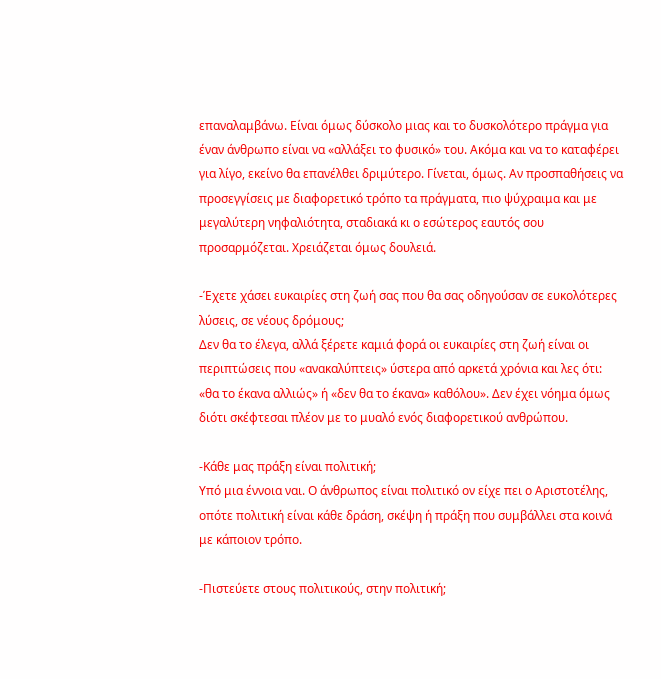επαναλαμβάνω. Είναι όμως δύσκολο μιας και το δυσκολότερο πράγμα για έναν άνθρωπο είναι να «αλλάξει το φυσικό» του. Ακόμα και να το καταφέρει για λίγο, εκείνο θα επανέλθει δριμύτερο. Γίνεται, όμως. Αν προσπαθήσεις να προσεγγίσεις με διαφορετικό τρόπο τα πράγματα, πιο ψύχραιμα και με μεγαλύτερη νηφαλιότητα, σταδιακά κι ο εσώτερος εαυτός σου προσαρμόζεται. Χρειάζεται όμως δουλειά.

-Έχετε χάσει ευκαιρίες στη ζωή σας που θα σας οδηγούσαν σε ευκολότερες λύσεις, σε νέους δρόμους;
Δεν θα το έλεγα, αλλά ξέρετε καμιά φορά οι ευκαιρίες στη ζωή είναι οι περιπτώσεις που «ανακαλύπτεις» ύστερα από αρκετά χρόνια και λες ότι: «θα το έκανα αλλιώς» ή «δεν θα το έκανα» καθόλου». Δεν έχει νόημα όμως διότι σκέφτεσαι πλέον με το μυαλό ενός διαφορετικού ανθρώπου.

-Κάθε μας πράξη είναι πολιτική;
Υπό μια έννοια ναι. Ο άνθρωπος είναι πολιτικό ον είχε πει ο Αριστοτέλης, οπότε πολιτική είναι κάθε δράση, σκέψη ή πράξη που συμβάλλει στα κοινά με κάποιον τρόπο.

-Πιστεύετε στους πολιτικούς, στην πολιτική;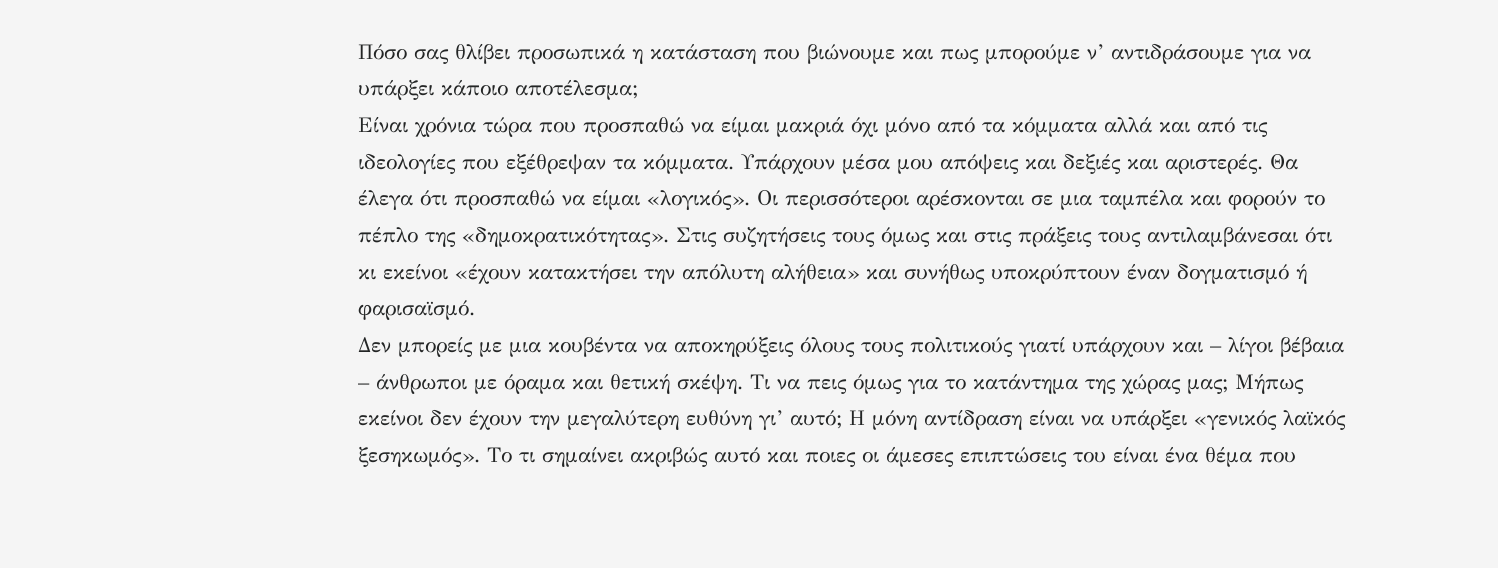Πόσο σας θλίβει προσωπικά η κατάσταση που βιώνουμε και πως μπορούμε ν’ αντιδράσουμε για να υπάρξει κάποιο αποτέλεσμα;
Είναι χρόνια τώρα που προσπαθώ να είμαι μακριά όχι μόνο από τα κόμματα αλλά και από τις ιδεολογίες που εξέθρεψαν τα κόμματα. Υπάρχουν μέσα μου απόψεις και δεξιές και αριστερές. Θα έλεγα ότι προσπαθώ να είμαι «λογικός». Οι περισσότεροι αρέσκονται σε μια ταμπέλα και φορούν το πέπλο της «δημοκρατικότητας». Στις συζητήσεις τους όμως και στις πράξεις τους αντιλαμβάνεσαι ότι κι εκείνοι «έχουν κατακτήσει την απόλυτη αλήθεια» και συνήθως υποκρύπτουν έναν δογματισμό ή φαρισαϊσμό.
Δεν μπορείς με μια κουβέντα να αποκηρύξεις όλους τους πολιτικούς γιατί υπάρχουν και – λίγοι βέβαια – άνθρωποι με όραμα και θετική σκέψη. Τι να πεις όμως για το κατάντημα της χώρας μας; Μήπως εκείνοι δεν έχουν την μεγαλύτερη ευθύνη γι’ αυτό; Η μόνη αντίδραση είναι να υπάρξει «γενικός λαϊκός ξεσηκωμός». Το τι σημαίνει ακριβώς αυτό και ποιες οι άμεσες επιπτώσεις του είναι ένα θέμα που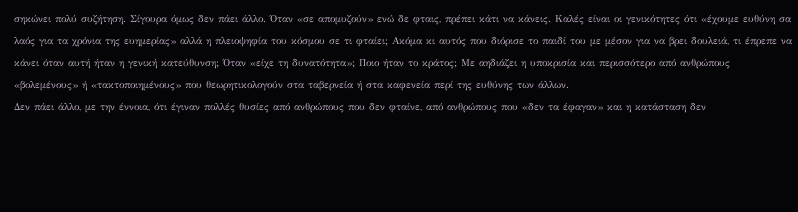σηκώνει πολύ συζήτηση. Σίγουρα όμως δεν πάει άλλο. Όταν «σε απομυζούν» ενώ δε φταις, πρέπει κάτι να κάνεις. Καλές είναι οι γενικότητες ότι «έχουμε ευθύνη σα λαός για τα χρόνια της ευημερίας» αλλά η πλειοψηφία του κόσμου σε τι φταίει; Ακόμα κι αυτός που διόρισε το παιδί του με μέσον για να βρει δουλειά, τι έπρεπε να κάνει όταν αυτή ήταν η γενική κατεύθυνση; Όταν «είχε τη δυνατότητα»; Ποιο ήταν το κράτος; Με αηδιάζει η υποκρισία και περισσότερο από ανθρώπους «βολεμένους» ή «τακτοποιημένους» που θεωρητικολογούν στα ταβερνεία ή στα καφενεία περί της ευθύνης των άλλων.
Δεν πάει άλλο, με την έννοια, ότι έγιναν πολλές θυσίες από ανθρώπους που δεν φταίνε, από ανθρώπους που «δεν τα έφαγαν» και η κατάσταση δεν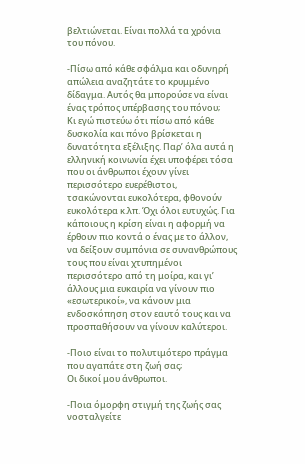βελτιώνεται. Είναι πολλά τα χρόνια του πόνου.

-Πίσω από κάθε σφάλμα και οδυνηρή απώλεια αναζητάτε το κρυμμένο δίδαγμα. Αυτός θα μπορούσε να είναι ένας τρόπος υπέρβασης του πόνου;
Κι εγώ πιστεύω ότι πίσω από κάθε δυσκολία και πόνο βρίσκεται η δυνατότητα εξέλιξης. Παρ’ όλα αυτά η ελληνική κοινωνία έχει υποφέρει τόσα που οι άνθρωποι έχουν γίνει περισσότερο ευερέθιστοι, τσακώνονται ευκολότερα, φθονούν ευκολότερα κ.λπ. Όχι όλοι ευτυχώς. Για κάποιους η κρίση είναι η αφορμή να έρθουν πιο κοντά ο ένας με το άλλον, να δείξουν συμπόνια σε συνανθρώπους τους που είναι χτυπημένοι περισσότερο από τη μοίρα, και γι’ άλλους μια ευκαιρία να γίνουν πιο «εσωτερικοί», να κάνουν μια ενδοσκόπηση στον εαυτό τους και να προσπαθήσουν να γίνουν καλύτεροι.

-Ποιο είναι το πολυτιμότερο πράγμα που αγαπάτε στη ζωή σας;
Οι δικοί μου άνθρωποι.

-Ποια όμορφη στιγμή της ζωής σας νοσταλγείτε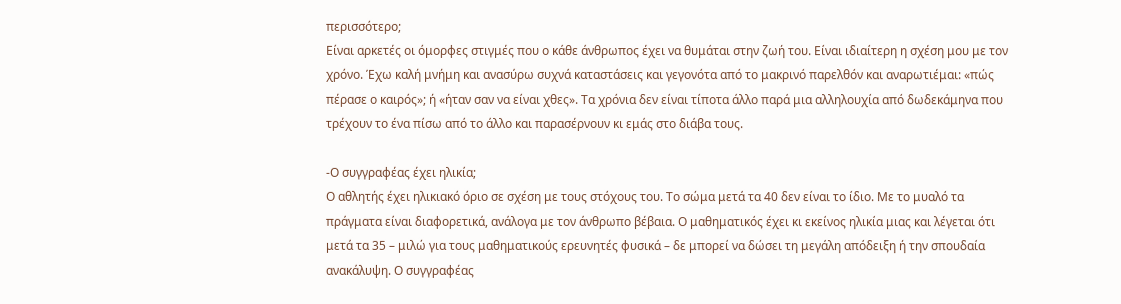περισσότερο;
Είναι αρκετές οι όμορφες στιγμές που ο κάθε άνθρωπος έχει να θυμάται στην ζωή του. Είναι ιδιαίτερη η σχέση μου με τον χρόνο. Έχω καλή μνήμη και ανασύρω συχνά καταστάσεις και γεγονότα από το μακρινό παρελθόν και αναρωτιέμαι: «πώς πέρασε ο καιρός»; ή «ήταν σαν να είναι χθες». Τα χρόνια δεν είναι τίποτα άλλο παρά μια αλληλουχία από δωδεκάμηνα που τρέχουν το ένα πίσω από το άλλο και παρασέρνουν κι εμάς στο διάβα τους.

-Ο συγγραφέας έχει ηλικία;
Ο αθλητής έχει ηλικιακό όριο σε σχέση με τους στόχους του. Το σώμα μετά τα 40 δεν είναι το ίδιο. Με το μυαλό τα πράγματα είναι διαφορετικά, ανάλογα με τον άνθρωπο βέβαια. Ο μαθηματικός έχει κι εκείνος ηλικία μιας και λέγεται ότι μετά τα 35 – μιλώ για τους μαθηματικούς ερευνητές φυσικά – δε μπορεί να δώσει τη μεγάλη απόδειξη ή την σπουδαία ανακάλυψη. Ο συγγραφέας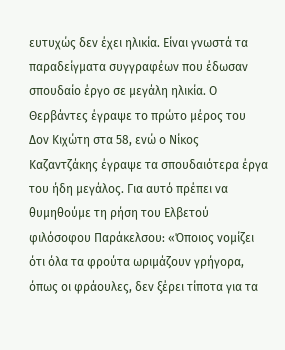ευτυχώς δεν έχει ηλικία. Είναι γνωστά τα παραδείγματα συγγραφέων που έδωσαν σπουδαίο έργο σε μεγάλη ηλικία. Ο Θερβάντες έγραψε το πρώτο μέρος του Δον Κιχώτη στα 58, ενώ ο Νίκος Καζαντζάκης έγραψε τα σπουδαιότερα έργα του ήδη μεγάλος. Για αυτό πρέπει να θυμηθούμε τη ρήση του Ελβετού φιλόσοφου Παράκελσου: «Όποιος νομίζει ότι όλα τα φρούτα ωριμάζουν γρήγορα, όπως οι φράουλες, δεν ξέρει τίποτα για τα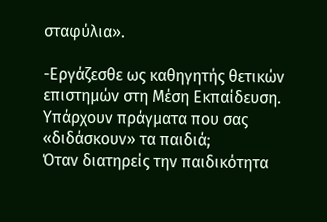σταφύλια».

-Εργάζεσθε ως καθηγητής θετικών επιστημών στη Μέση Εκπαίδευση. Υπάρχουν πράγματα που σας «διδάσκουν» τα παιδιά;
Όταν διατηρείς την παιδικότητα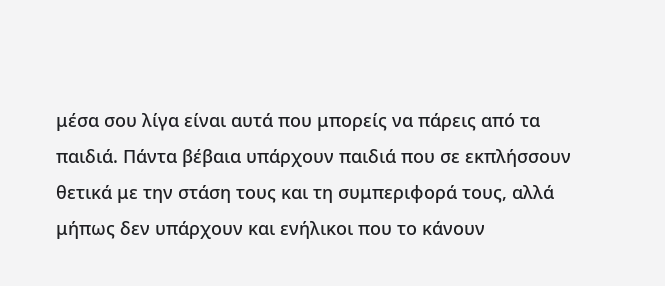μέσα σου λίγα είναι αυτά που μπορείς να πάρεις από τα παιδιά. Πάντα βέβαια υπάρχουν παιδιά που σε εκπλήσσουν θετικά με την στάση τους και τη συμπεριφορά τους, αλλά μήπως δεν υπάρχουν και ενήλικοι που το κάνουν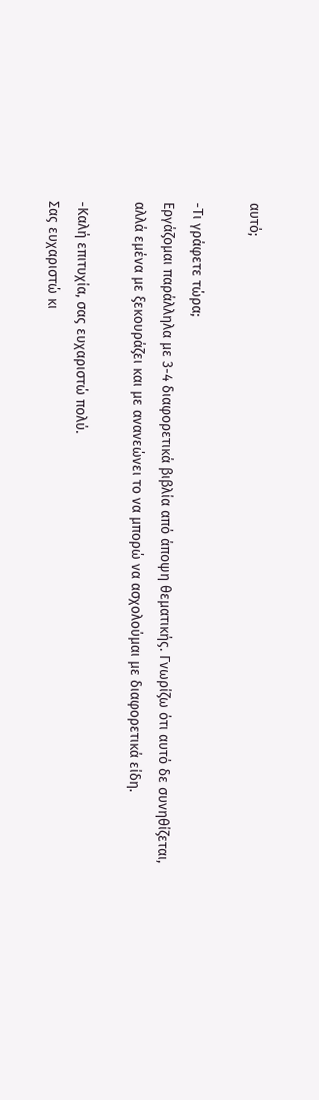αυτό;

-Τι γράφετε τώρα;
Εργάζομαι παράλληλα με 3-4 διαφορετικά βιβλία από άποψη θεματικής. Γνωρίζω ότι αυτό δε συνηθίζεται, αλλά εμένα με ξεκουράζει και με ανανεώνει το να μπορώ να ασχολούμαι με διαφορετικά είδη.

-Καλή επιτυχία, σας ευχαριστώ πολύ.
Σας ευχαριστώ κι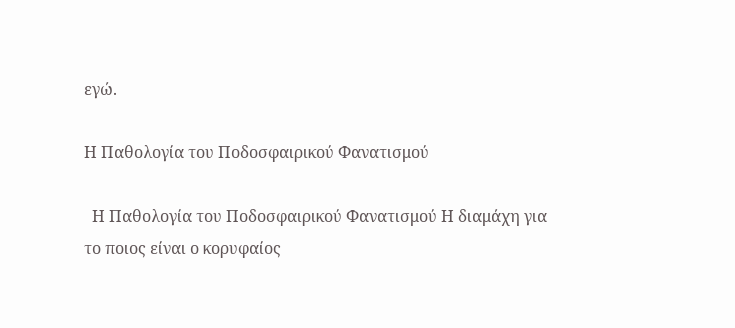εγώ.

Η Παθολογία του Ποδοσφαιρικού Φανατισμού

  Η Παθολογία του Ποδοσφαιρικού Φανατισμού Η διαμάχη για το ποιος είναι ο κορυφαίος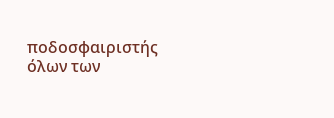ποδοσφαιριστής όλων των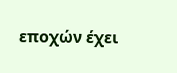εποχών έχει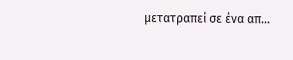μετατραπεί σε ένα απ...